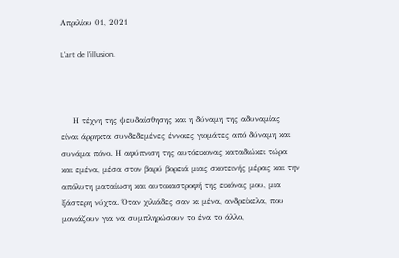Απριλίου 01, 2021

L'art de l'illusion.



    Η τέχνη της ψευδαίσθησης και η δύναμη της αδυναμίας είναι άρρηκτα συνδεδεμένες έννοιες γιομάτες από δύναμη και συνάμα πόνο. Η αφύπνιση της αυτόεικονας καταδιώκει τώρα και εμένα, μέσα στον βαρύ βορειά μιας σκοτεινής μέρας και την απόλυτη ματαίωση και αυτοκαστροφή της εικόνας μου, μια ξάστερη νύχτα. Όταν χιλιάδες σαν κι μένα, ανδρείκελα, που μονιάζουν για να συμπληρώσουν το ένα το άλλο,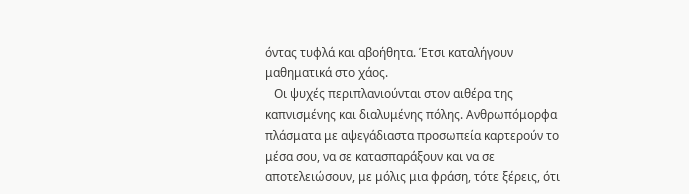όντας τυφλά και αβοήθητα. Έτσι καταλήγουν μαθηματικά στο χάος.
   Οι ψυχές περιπλανιούνται στον αιθέρα της καπνισμένης και διαλυμένης πόλης. Ανθρωπόμορφα πλάσματα με αψεγάδιαστα προσωπεία καρτερούν το μέσα σου, να σε κατασπαράξουν και να σε αποτελειώσουν, με μόλις μια φράση, τότε ξέρεις, ότι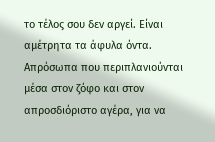το τέλος σου δεν αργεί. Είναι αμέτρητα τα άφυλα όντα. Απρόσωπα που περιπλανιούνται μέσα στον ζόφο και στον απροσδιόριστο αγέρα, για να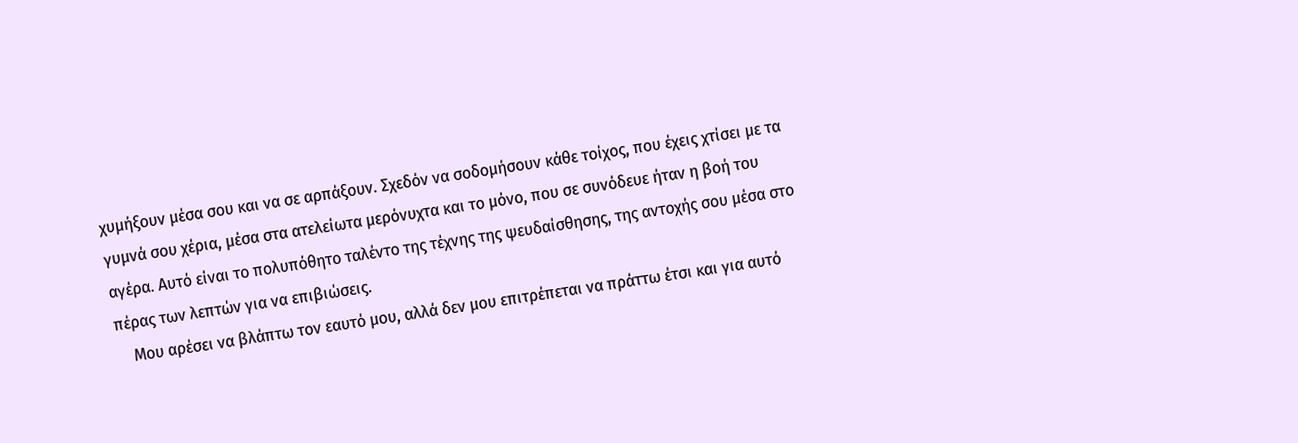χυμήξουν μέσα σου και να σε αρπάξουν. Σχεδόν να σοδομήσουν κάθε τοίχος, που έχεις χτίσει με τα γυμνά σου χέρια, μέσα στα ατελείωτα μερόνυχτα και το μόνο, που σε συνόδευε ήταν η βοή του αγέρα. Αυτό είναι το πολυπόθητο ταλέντο της τέχνης της ψευδαίσθησης, της αντοχής σου μέσα στο πέρας των λεπτών για να επιβιώσεις.
    Μου αρέσει να βλάπτω τον εαυτό μου, αλλά δεν μου επιτρέπεται να πράττω έτσι και για αυτό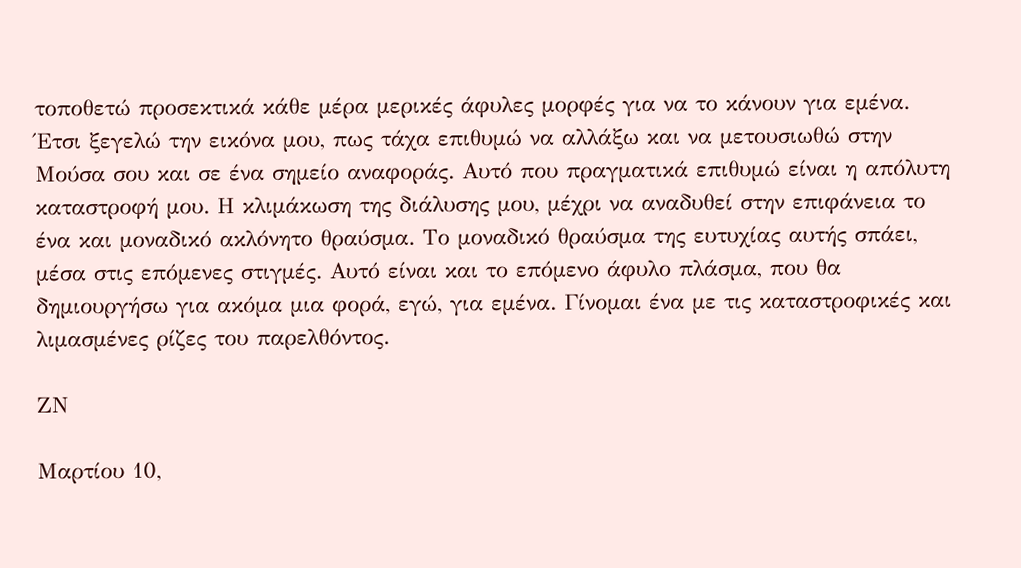τοποθετώ προσεκτικά κάθε μέρα μερικές άφυλες μορφές για να το κάνουν για εμένα. Έτσι ξεγελώ την εικόνα μου, πως τάχα επιθυμώ να αλλάξω και να μετουσιωθώ στην Μούσα σου και σε ένα σημείο αναφοράς. Αυτό που πραγματικά επιθυμώ είναι η απόλυτη καταστροφή μου. Η κλιμάκωση της διάλυσης μου, μέχρι να αναδυθεί στην επιφάνεια το ένα και μοναδικό ακλόνητο θραύσμα. Το μοναδικό θραύσμα της ευτυχίας αυτής σπάει, μέσα στις επόμενες στιγμές. Αυτό είναι και το επόμενο άφυλο πλάσμα, που θα δημιουργήσω για ακόμα μια φορά, εγώ, για εμένα. Γίνομαι ένα με τις καταστροφικές και λιμασμένες ρίζες του παρελθόντος.

ΖΝ

Μαρτίου 10,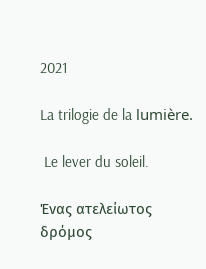2021

La trilogie de la lumière.

 Le lever du soleil.

Ένας ατελείωτος δρόμος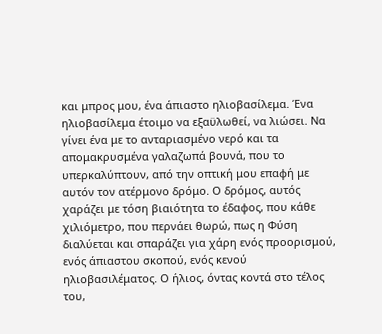και μπρος μου, ένα άπιαστο ηλιοβασίλεμα. Ένα ηλιοβασίλεμα έτοιμο να εξαϋλωθεί, να λιώσει. Να γίνει ένα με το ανταριασμένο νερό και τα απομακρυσμένα γαλαζωπά βουνά, που το υπερκαλύπτουν, από την οπτική μου επαφή με αυτόν τον ατέρμονο δρόμο. Ο δρόμος, αυτός χαράζει με τόση βιαιότητα το έδαφος, που κάθε χιλιόμετρο, που περνάει θωρώ, πως η Φύση διαλύεται και σπαράζει για χάρη ενός προορισμού, ενός άπιαστου σκοπού, ενός κενού ηλιοβασιλέματος. Ο ήλιος, όντας κοντά στο τέλος του,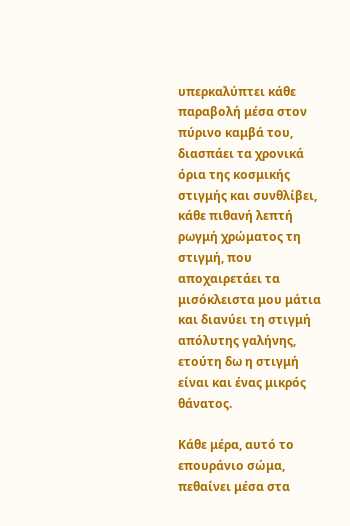υπερκαλύπτει κάθε παραβολή μέσα στον πύρινο καμβά του, διασπάει τα χρονικά όρια της κοσμικής στιγμής και συνθλίβει, κάθε πιθανή λεπτή ρωγμή χρώματος τη στιγμή, που αποχαιρετάει τα μισόκλειστα μου μάτια και διανύει τη στιγμή απόλυτης γαλήνης, ετούτη δω η στιγμή είναι και ένας μικρός θάνατος.

Κάθε μέρα, αυτό το επουράνιο σώμα, πεθαίνει μέσα στα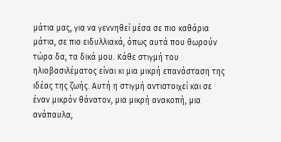μάτια μας, για να γεννηθεί μέσα σε πιο καθάρια μάτια, σε πιο ειδυλλιακά, όπως αυτά που θωρούν τώρα δα, τα δικά μου. Κάθε στιγμή του ηλιοβασιλέματος είναι κι μια μικρή επανάσταση της ιδέας της ζωής. Αυτή η στιγμή αντιστοιχεί και σε έναν μικρόν θάνατον, μια μικρή ανακοπή, μια ανάπαυλα,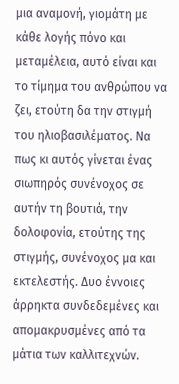μια αναμονή, γιομάτη με κάθε λογής πόνο και μεταμέλεια, αυτό είναι και το τίμημα του ανθρώπου να ζει, ετούτη δα την στιγμή του ηλιοβασιλέματος. Να πως κι αυτός γίνεται ένας σιωπηρός συνένοχος σε αυτήν τη βουτιά, την δολοφονία, ετούτης της στιγμής, συνένοχος μα και εκτελεστής. Δυο έννοιες άρρηκτα συνδεδεμένες και απομακρυσμένες από τα μάτια των καλλιτεχνών.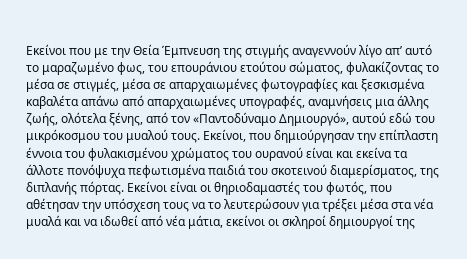Εκείνοι που με την Θεία Έμπνευση της στιγμής αναγεννούν λίγο απ’ αυτό το μαραζωμένο φως, του επουράνιου ετούτου σώματος, φυλακίζοντας το μέσα σε στιγμές, μέσα σε απαρχαιωμένες φωτογραφίες και ξεσκισμένα καβαλέτα απάνω από απαρχαιωμένες υπογραφές, αναμνήσεις μια άλλης ζωής, ολότελα ξένης, από τον «Παντοδύναμο Δημιουργό», αυτού εδώ του μικρόκοσμου του μυαλού τους. Εκείνοι, που δημιούργησαν την επίπλαστη έννοια του φυλακισμένου χρώματος του ουρανού είναι και εκείνα τα άλλοτε πονόψυχα πεφωτισμένα παιδιά του σκοτεινού διαμερίσματος, της διπλανής πόρτας. Εκείνοι είναι οι θηριοδαμαστές του φωτός, που αθέτησαν την υπόσχεση τους να το λευτερώσουν για τρέξει μέσα στα νέα μυαλά και να ιδωθεί από νέα μάτια, εκείνοι οι σκληροί δημιουργοί της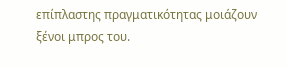επίπλαστης πραγματικότητας μοιάζουν ξένοι μπρος του.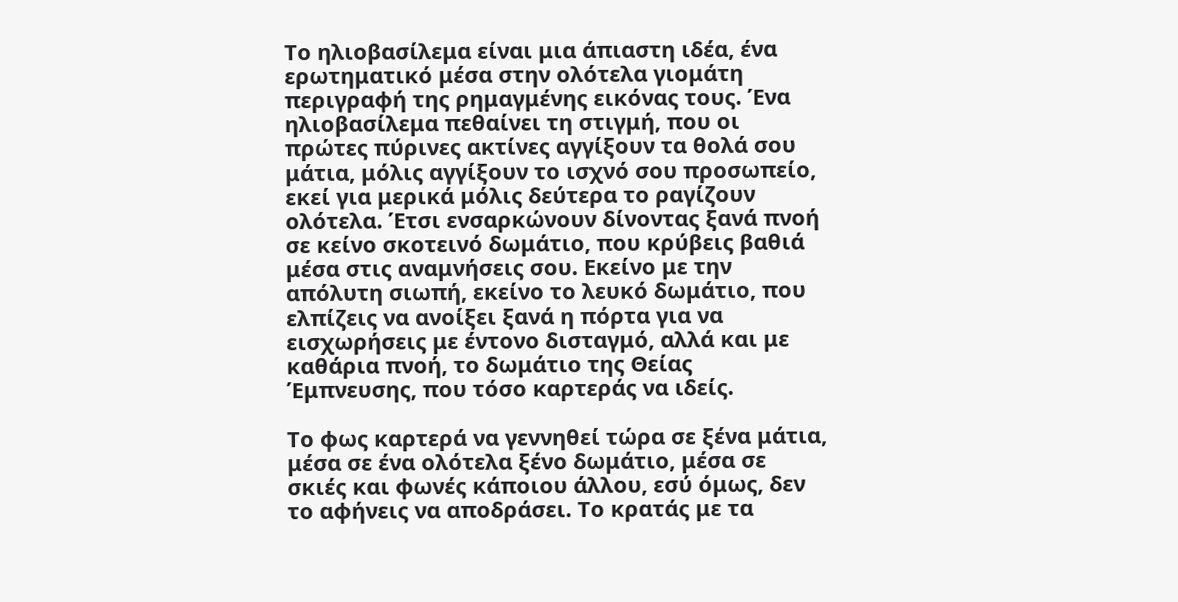Το ηλιοβασίλεμα είναι μια άπιαστη ιδέα, ένα ερωτηματικό μέσα στην ολότελα γιομάτη περιγραφή της ρημαγμένης εικόνας τους. Ένα ηλιοβασίλεμα πεθαίνει τη στιγμή, που οι πρώτες πύρινες ακτίνες αγγίξουν τα θολά σου μάτια, μόλις αγγίξουν το ισχνό σου προσωπείο, εκεί για μερικά μόλις δεύτερα το ραγίζουν ολότελα. Έτσι ενσαρκώνουν δίνοντας ξανά πνοή σε κείνο σκοτεινό δωμάτιο, που κρύβεις βαθιά μέσα στις αναμνήσεις σου. Εκείνο με την απόλυτη σιωπή, εκείνο το λευκό δωμάτιο, που ελπίζεις να ανοίξει ξανά η πόρτα για να εισχωρήσεις με έντονο δισταγμό, αλλά και με καθάρια πνοή, το δωμάτιο της Θείας Έμπνευσης, που τόσο καρτεράς να ιδείς.

Το φως καρτερά να γεννηθεί τώρα σε ξένα μάτια, μέσα σε ένα ολότελα ξένο δωμάτιο, μέσα σε σκιές και φωνές κάποιου άλλου, εσύ όμως, δεν το αφήνεις να αποδράσει. Το κρατάς με τα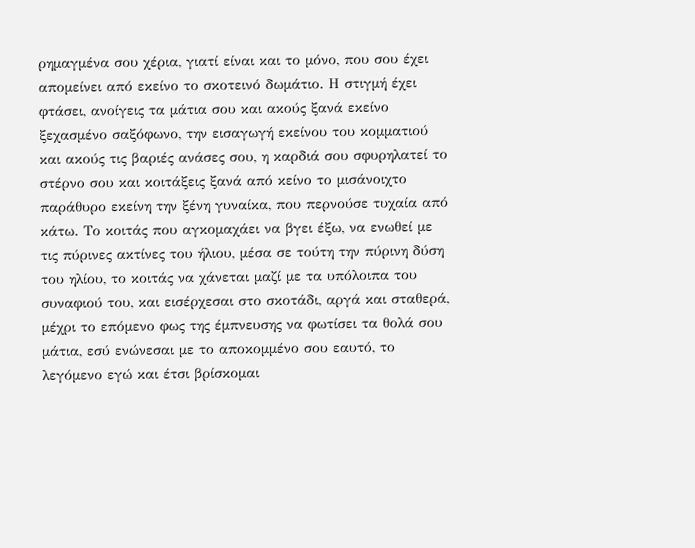ρημαγμένα σου χέρια, γιατί είναι και το μόνο, που σου έχει απομείνει από εκείνο το σκοτεινό δωμάτιο. Η στιγμή έχει φτάσει, ανοίγεις τα μάτια σου και ακούς ξανά εκείνο ξεχασμένο σαξόφωνο, την εισαγωγή εκείνου του κομματιού και ακούς τις βαριές ανάσες σου, η καρδιά σου σφυρηλατεί το στέρνο σου και κοιτάξεις ξανά από κείνο το μισάνοιχτο παράθυρο εκείνη την ξένη γυναίκα, που περνούσε τυχαία από κάτω. Το κοιτάς που αγκομαχάει να βγει έξω, να ενωθεί με τις πύρινες ακτίνες του ήλιου, μέσα σε τούτη την πύρινη δύση του ηλίου, το κοιτάς να χάνεται μαζί με τα υπόλοιπα του συναφιού του, και εισέρχεσαι στο σκοτάδι, αργά και σταθερά, μέχρι το επόμενο φως της έμπνευσης να φωτίσει τα θολά σου μάτια, εσύ ενώνεσαι με το αποκομμένο σου εαυτό, το λεγόμενο εγώ και έτσι βρίσκομαι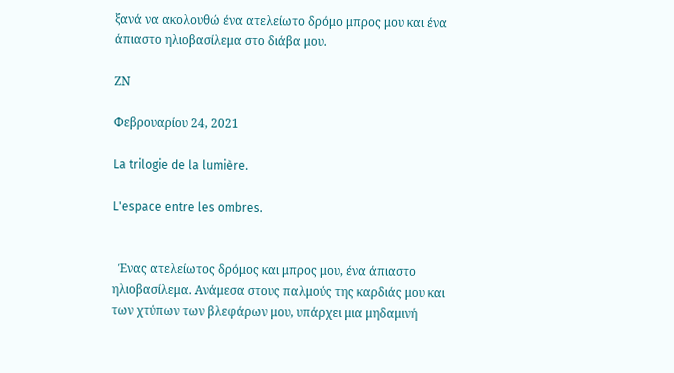ξανά να ακολουθώ ένα ατελείωτο δρόμο μπρος μου και ένα άπιαστο ηλιοβασίλεμα στο διάβα μου.

ΖΝ

Φεβρουαρίου 24, 2021

La trilogie de la lumière.

L'espace entre les ombres.


  Ένας ατελείωτος δρόμος και μπρος μου, ένα άπιαστο ηλιοβασίλεμα. Ανάμεσα στους παλμούς της καρδιάς μου και των χτύπων των βλεφάρων μου, υπάρχει μια μηδαμινή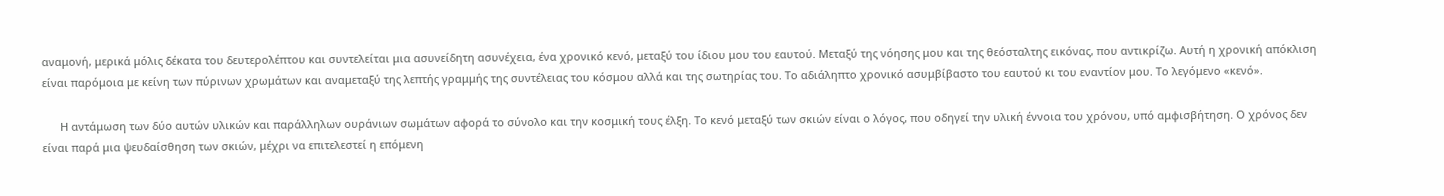αναμονή, μερικά μόλις δέκατα του δευτερολέπτου και συντελείται μια ασυνείδητη ασυνέχεια, ένα χρονικό κενό, μεταξύ του ίδιου μου του εαυτού. Μεταξύ της νόησης μου και της θεόσταλτης εικόνας, που αντικρίζω. Αυτή η χρονική απόκλιση είναι παρόμοια με κείνη των πύρινων χρωμάτων και αναμεταξύ της λεπτής γραμμής της συντέλειας του κόσμου αλλά και της σωτηρίας του. Το αδιάληπτο χρονικό ασυμβίβαστο του εαυτού κι του εναντίον μου. Το λεγόμενο «κενό».

      Η αντάμωση των δύο αυτών υλικών και παράλληλων ουράνιων σωμάτων αφορά το σύνολο και την κοσμική τους έλξη. Το κενό μεταξύ των σκιών είναι ο λόγος, που οδηγεί την υλική έννοια του χρόνου, υπό αμφισβήτηση. Ο χρόνος δεν είναι παρά μια ψευδαίσθηση των σκιών, μέχρι να επιτελεστεί η επόμενη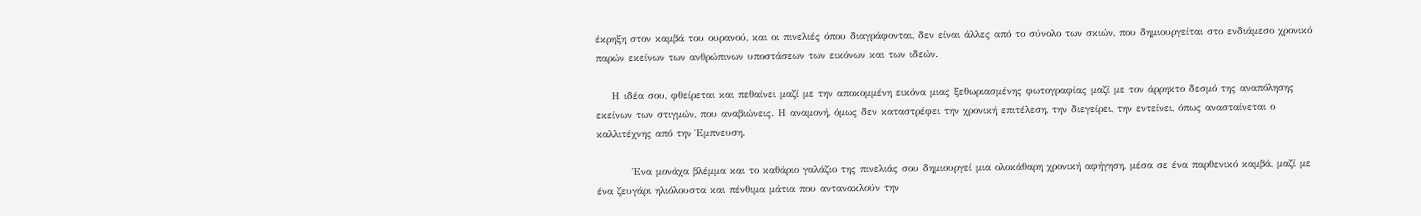έκρηξη στον καμβά του ουρανού, και οι πινελιές όπου διαγράφονται, δεν είναι άλλες από το σύνολο των σκιών, που δημιουργείται στο ενδιάμεσο χρονικό παρών εκείνων των ανθρώπινων υποστάσεων των εικόνων και των ιδεών.

    Η ιδέα σου, φθείρεται και πεθαίνει μαζί με την αποκομμένη εικόνα μιας ξεθωριασμένης φωτογραφίας μαζί με τον άρρηκτο δεσμό της αναπόλησης εκείνων των στιγμών, που αναβιώνεις. Η αναμονή, όμως δεν καταστρέφει την χρονική επιτέλεση, την διεγείρει, την εντείνει, όπως ανασταίνεται ο καλλιτέχνης από την Έμπνευση.

         Ένα μονάχα βλέμμα και το καθάριο γαλάζιο της πινελιάς σου δημιουργεί μια ολοκάθαρη χρονική αφήγηση, μέσα σε ένα παρθενικό καμβά, μαζί με ένα ζευγάρι ηλιόλουστα και πένθιμα μάτια που αντανακλούν την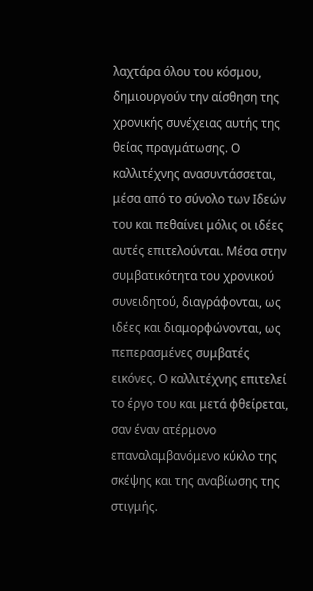λαχτάρα όλου του κόσμου, δημιουργούν την αίσθηση της χρονικής συνέχειας αυτής της θείας πραγμάτωσης. Ο καλλιτέχνης ανασυντάσσεται, μέσα από το σύνολο των Ιδεών του και πεθαίνει μόλις οι ιδέες αυτές επιτελούνται. Μέσα στην συμβατικότητα του χρονικού συνειδητού, διαγράφονται, ως ιδέες και διαμορφώνονται, ως πεπερασμένες συμβατές εικόνες. Ο καλλιτέχνης επιτελεί το έργο του και μετά φθείρεται, σαν έναν ατέρμονο επαναλαμβανόμενο κύκλο της σκέψης και της αναβίωσης της στιγμής.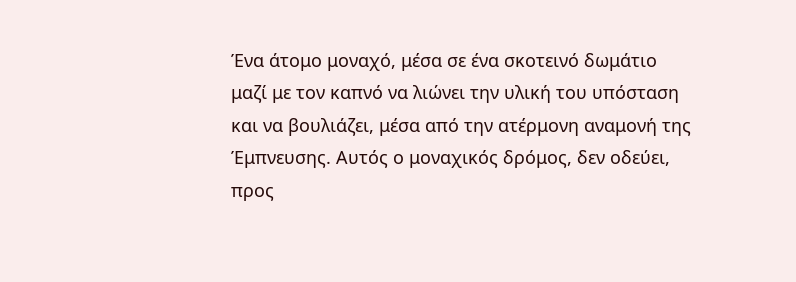Ένα άτομο μοναχό, μέσα σε ένα σκοτεινό δωμάτιο μαζί με τον καπνό να λιώνει την υλική του υπόσταση και να βουλιάζει, μέσα από την ατέρμονη αναμονή της Έμπνευσης. Αυτός ο μοναχικός δρόμος, δεν οδεύει, προς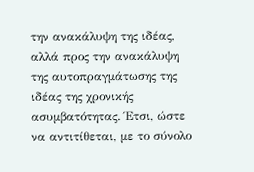την ανακάλυψη της ιδέας, αλλά προς την ανακάλυψη της αυτοπραγμάτωσης της ιδέας της χρονικής ασυμβατότητας. Έτσι, ώστε να αντιτίθεται, με το σύνολο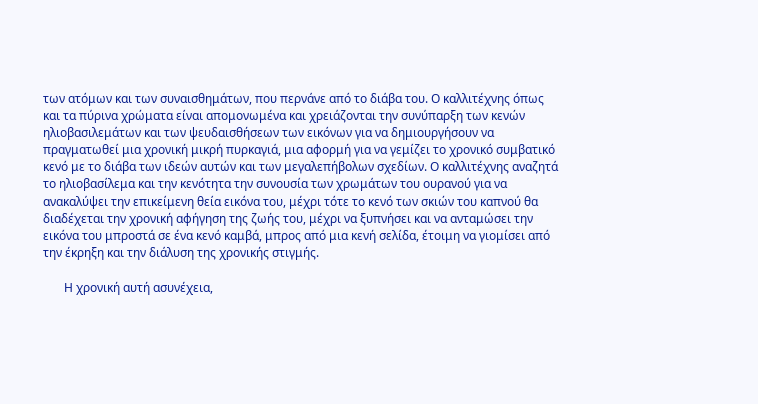των ατόμων και των συναισθημάτων, που περνάνε από το διάβα του. Ο καλλιτέχνης όπως και τα πύρινα χρώματα είναι απομονωμένα και χρειάζονται την συνύπαρξη των κενών ηλιοβασιλεμάτων και των ψευδαισθήσεων των εικόνων για να δημιουργήσουν να πραγματωθεί μια χρονική μικρή πυρκαγιά, μια αφορμή για να γεμίζει το χρονικό συμβατικό κενό με το διάβα των ιδεών αυτών και των μεγαλεπήβολων σχεδίων. Ο καλλιτέχνης αναζητά το ηλιοβασίλεμα και την κενότητα την συνουσία των χρωμάτων του ουρανού για να ανακαλύψει την επικείμενη θεία εικόνα του, μέχρι τότε το κενό των σκιών του καπνού θα διαδέχεται την χρονική αφήγηση της ζωής του, μέχρι να ξυπνήσει και να ανταμώσει την εικόνα του μπροστά σε ένα κενό καμβά, μπρος από μια κενή σελίδα, έτοιμη να γιομίσει από την έκρηξη και την διάλυση της χρονικής στιγμής.

       Η χρονική αυτή ασυνέχεια,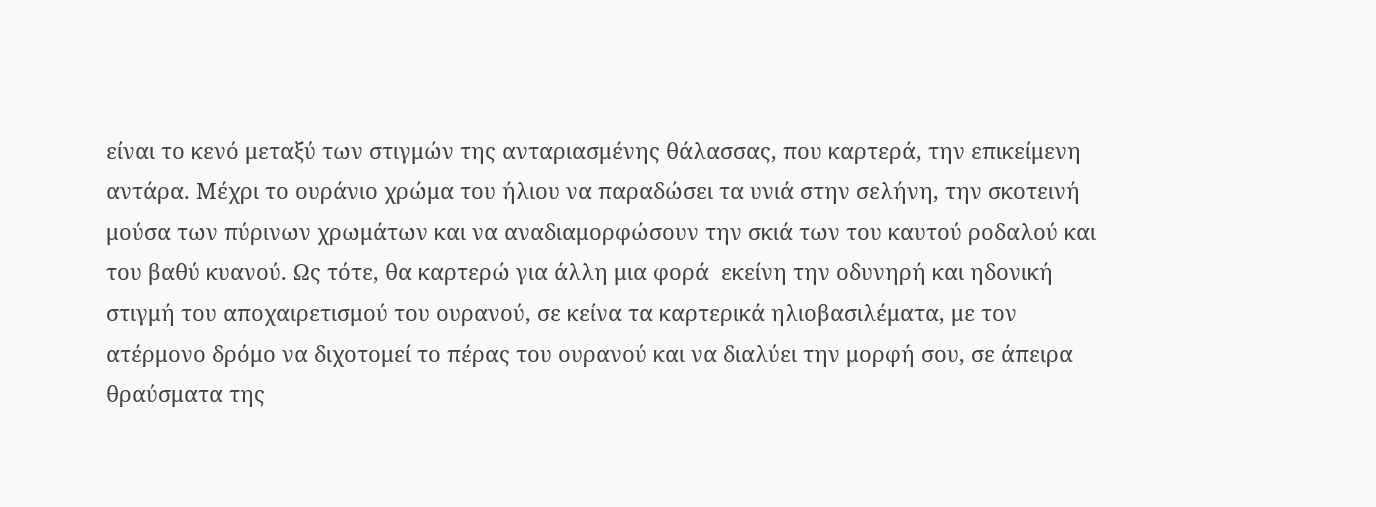είναι το κενό μεταξύ των στιγμών της ανταριασμένης θάλασσας, που καρτερά, την επικείμενη αντάρα. Μέχρι το ουράνιο χρώμα του ήλιου να παραδώσει τα υνιά στην σελήνη, την σκοτεινή μούσα των πύρινων χρωμάτων και να αναδιαμορφώσουν την σκιά των του καυτού ροδαλού και του βαθύ κυανού. Ως τότε, θα καρτερώ για άλλη μια φορά  εκείνη την οδυνηρή και ηδονική στιγμή του αποχαιρετισμού του ουρανού, σε κείνα τα καρτερικά ηλιοβασιλέματα, με τον ατέρμονο δρόμο να διχοτομεί το πέρας του ουρανού και να διαλύει την μορφή σου, σε άπειρα θραύσματα της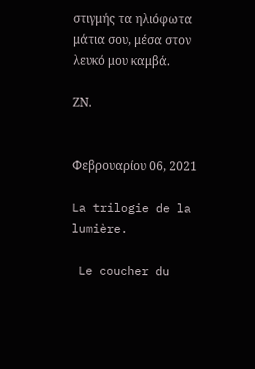στιγμής τα ηλιόφωτα μάτια σου, μέσα στον λευκό μου καμβά.

ΖΝ.


Φεβρουαρίου 06, 2021

La trilogie de la lumière.

 Le coucher du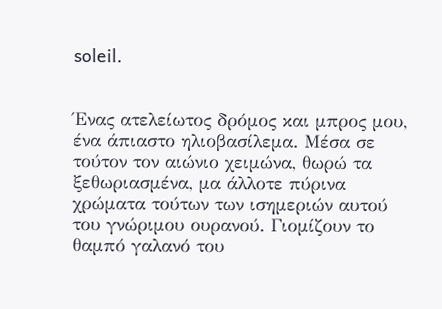soleil.


Ένας ατελείωτος δρόμος και μπρος μου, ένα άπιαστο ηλιοβασίλεμα. Μέσα σε τούτον τον αιώνιο χειμώνα, θωρώ τα ξεθωριασμένα, μα άλλοτε πύρινα χρώματα τούτων των ισημεριών αυτού του γνώριμου ουρανού. Γιομίζουν το θαμπό γαλανό του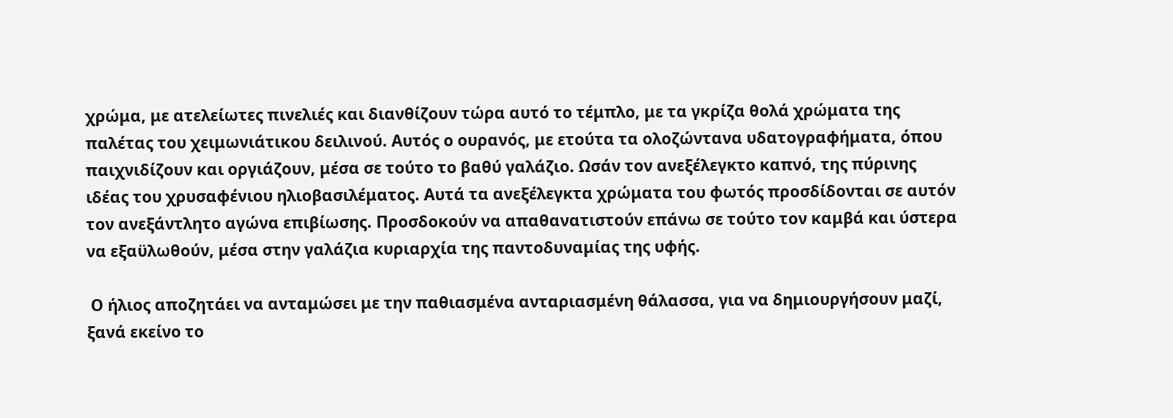χρώμα, με ατελείωτες πινελιές και διανθίζουν τώρα αυτό το τέμπλο, με τα γκρίζα θολά χρώματα της παλέτας του χειμωνιάτικου δειλινού. Αυτός ο ουρανός, με ετούτα τα ολοζώντανα υδατογραφήματα, όπου παιχνιδίζουν και οργιάζουν, μέσα σε τούτο το βαθύ γαλάζιο. Ωσάν τον ανεξέλεγκτο καπνό, της πύρινης ιδέας του χρυσαφένιου ηλιοβασιλέματος. Αυτά τα ανεξέλεγκτα χρώματα του φωτός προσδίδονται σε αυτόν τον ανεξάντλητο αγώνα επιβίωσης. Προσδοκούν να απαθανατιστούν επάνω σε τούτο τον καμβά και ύστερα να εξαϋλωθούν, μέσα στην γαλάζια κυριαρχία της παντοδυναμίας της υφής.

 Ο ήλιος αποζητάει να ανταμώσει με την παθιασμένα ανταριασμένη θάλασσα, για να δημιουργήσουν μαζί, ξανά εκείνο το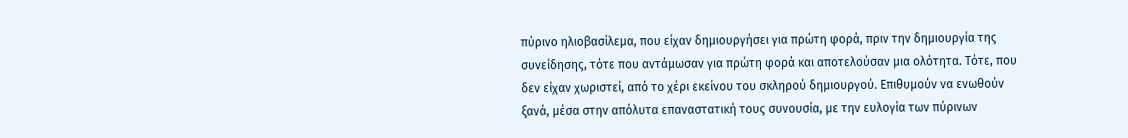πύρινο ηλιοβασίλεμα, που είχαν δημιουργήσει για πρώτη φορά, πριν την δημιουργία της συνείδησης, τότε που αντάμωσαν για πρώτη φορά και αποτελούσαν μια ολότητα. Τότε, που δεν είχαν χωριστεί, από το χέρι εκείνου του σκληρού δημιουργού. Επιθυμούν να ενωθούν ξανά, μέσα στην απόλυτα επαναστατική τους συνουσία, με την ευλογία των πύρινων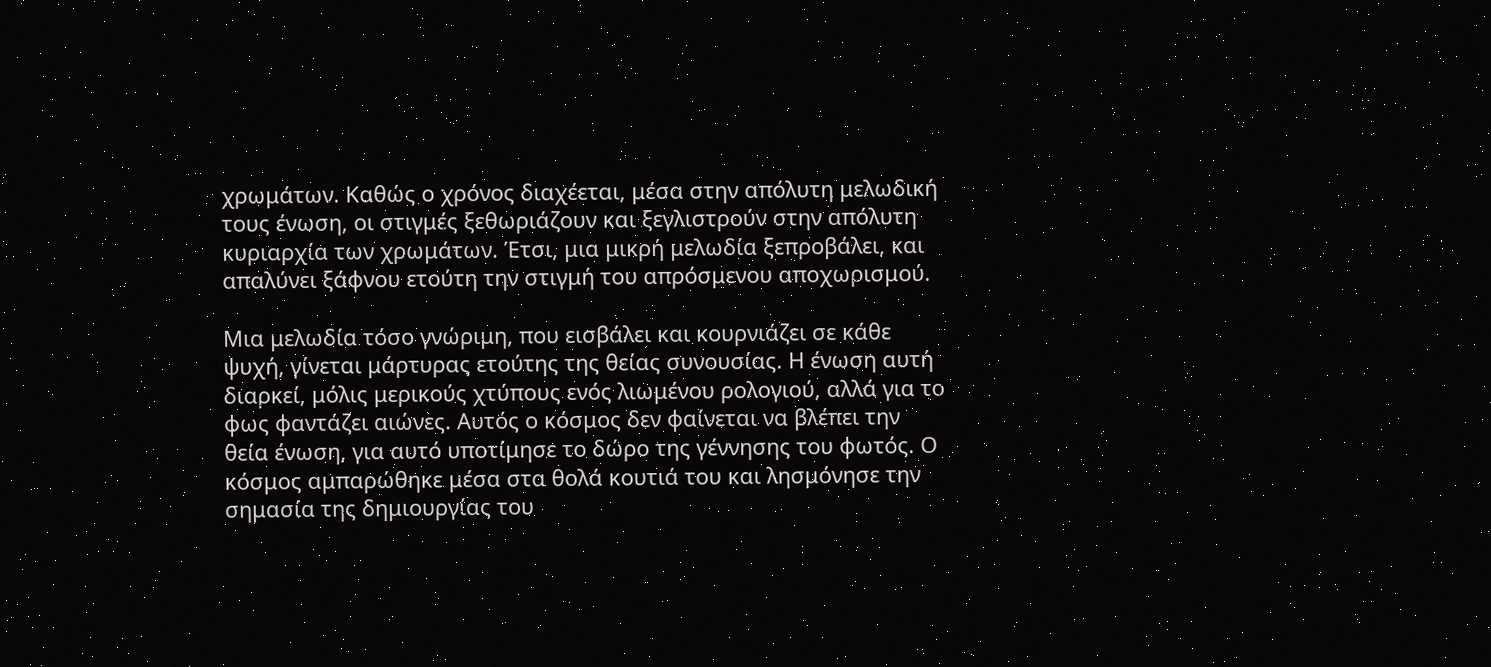χρωμάτων. Καθώς ο χρόνος διαχέεται, μέσα στην απόλυτη μελωδική τους ένωση, οι στιγμές ξεθωριάζουν και ξεγλιστρούν στην απόλυτη κυριαρχία των χρωμάτων. Έτσι, μια μικρή μελωδία ξεπροβάλει, και απαλύνει ξάφνου ετούτη την στιγμή του απρόσμενου αποχωρισμού.

Μια μελωδία τόσο γνώριμη, που εισβάλει και κουρνιάζει σε κάθε ψυχή, γίνεται μάρτυρας ετούτης της θείας συνουσίας. Η ένωση αυτή διαρκεί, μόλις μερικούς χτύπους ενός λιωμένου ρολογιού, αλλά για το φως φαντάζει αιώνες. Αυτός ο κόσμος δεν φαίνεται να βλέπει την θεία ένωση, για αυτό υποτίμησε το δώρο της γέννησης του φωτός. Ο κόσμος αμπαρώθηκε μέσα στα θολά κουτιά του και λησμόνησε την σημασία της δημιουργίας του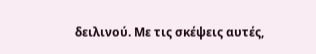δειλινού. Με τις σκέψεις αυτές,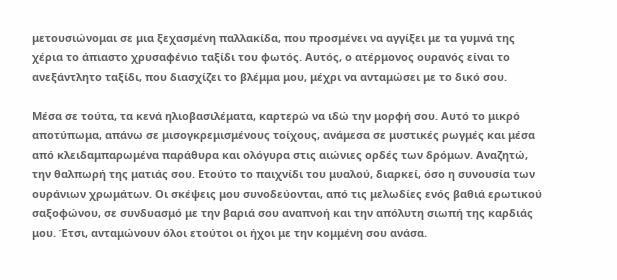μετουσιώνομαι σε μια ξεχασμένη παλλακίδα, που προσμένει να αγγίξει με τα γυμνά της χέρια το άπιαστο χρυσαφένιο ταξίδι του φωτός. Αυτός, ο ατέρμονος ουρανός είναι το ανεξάντλητο ταξίδι, που διασχίζει το βλέμμα μου, μέχρι να ανταμώσει με το δικό σου.

Μέσα σε τούτα, τα κενά ηλιοβασιλέματα, καρτερώ να ιδώ την μορφή σου. Αυτό το μικρό αποτύπωμα, απάνω σε μισογκρεμισμένους τοίχους, ανάμεσα σε μυστικές ρωγμές και μέσα από κλειδαμπαρωμένα παράθυρα και ολόγυρα στις αιώνιες ορδές των δρόμων. Αναζητώ, την θαλπωρή της ματιάς σου. Ετούτο το παιχνίδι του μυαλού, διαρκεί, όσο η συνουσία των ουράνιων χρωμάτων. Οι σκέψεις μου συνοδεύονται, από τις μελωδίες ενός βαθιά ερωτικού σαξοφώνου, σε συνδυασμό με την βαριά σου αναπνοή και την απόλυτη σιωπή της καρδιάς μου. Έτσι, ανταμώνουν όλοι ετούτοι οι ήχοι με την κομμένη σου ανάσα.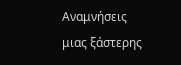Αναμνήσεις μιας ξάστερης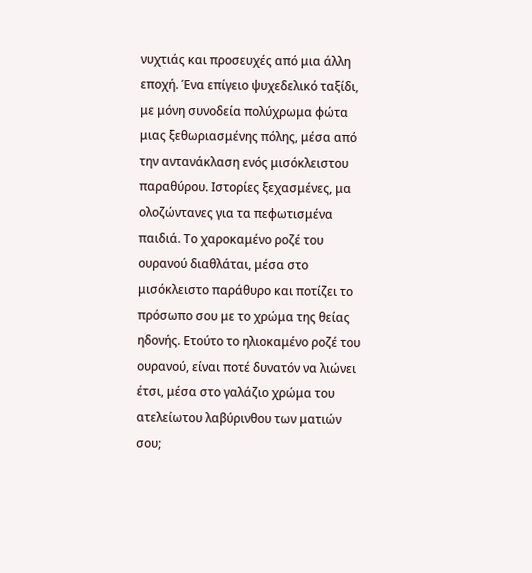νυχτιάς και προσευχές από μια άλλη εποχή. Ένα επίγειο ψυχεδελικό ταξίδι, με μόνη συνοδεία πολύχρωμα φώτα μιας ξεθωριασμένης πόλης, μέσα από την αντανάκλαση ενός μισόκλειστου παραθύρου. Ιστορίες ξεχασμένες, μα ολοζώντανες για τα πεφωτισμένα παιδιά. Το χαροκαμένο ροζέ του ουρανού διαθλάται, μέσα στο μισόκλειστο παράθυρο και ποτίζει το πρόσωπο σου με το χρώμα της θείας ηδονής. Ετούτο το ηλιοκαμένο ροζέ του ουρανού, είναι ποτέ δυνατόν να λιώνει έτσι, μέσα στο γαλάζιο χρώμα του ατελείωτου λαβύρινθου των ματιών σου;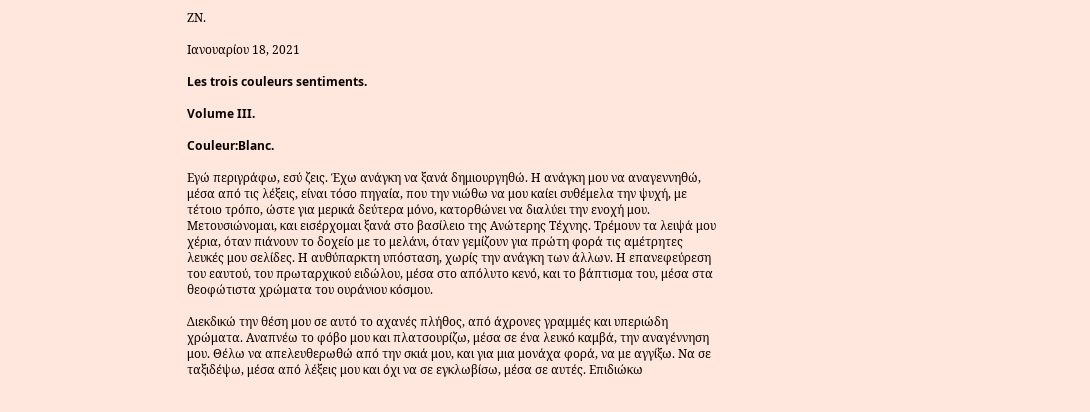ΖΝ.

Ιανουαρίου 18, 2021

Les trois couleurs sentiments.

Volume III.

Couleur:Blanc.

Εγώ περιγράφω, εσύ ζεις. Έχω ανάγκη να ξανά δημιουργηθώ. Η ανάγκη μου να αναγεννηθώ, μέσα από τις λέξεις, είναι τόσο πηγαία, που την νιώθω να μου καίει συθέμελα την ψυχή, με τέτοιο τρόπο, ώστε για μερικά δεύτερα μόνο, κατορθώνει να διαλύει την ενοχή μου. Μετουσιώνομαι, και εισέρχομαι ξανά στο βασίλειο της Ανώτερης Τέχνης. Τρέμουν τα λειψά μου χέρια, όταν πιάνουν το δοχείο με το μελάνι, όταν γεμίζουν για πρώτη φορά τις αμέτρητες λευκές μου σελίδες. Η αυθύπαρκτη υπόσταση, χωρίς την ανάγκη των άλλων. Η επανεφεύρεση του εαυτού, του πρωταρχικού ειδώλου, μέσα στο απόλυτο κενό, και το βάπτισμα του, μέσα στα θεοφώτιστα χρώματα του ουράνιου κόσμου.

Διεκδικώ την θέση μου σε αυτό το αχανές πλήθος, από άχρονες γραμμές και υπεριώδη χρώματα. Αναπνέω το φόβο μου και πλατσουρίζω, μέσα σε ένα λευκό καμβά, την αναγέννηση μου. Θέλω να απελευθερωθώ από την σκιά μου, και για μια μονάχα φορά, να με αγγίξω. Να σε ταξιδέψω, μέσα από λέξεις μου και όχι να σε εγκλωβίσω, μέσα σε αυτές. Επιδιώκω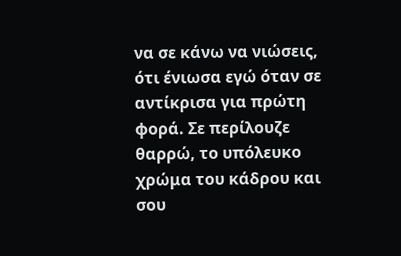να σε κάνω να νιώσεις, ότι ένιωσα εγώ όταν σε αντίκρισα για πρώτη φορά. Σε περίλουζε θαρρώ, το υπόλευκο χρώμα του κάδρου και σου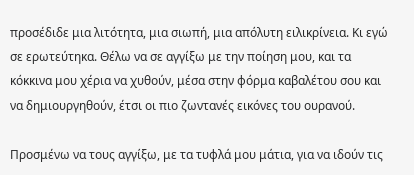προσέδιδε μια λιτότητα, μια σιωπή, μια απόλυτη ειλικρίνεια. Κι εγώ σε ερωτεύτηκα. Θέλω να σε αγγίξω με την ποίηση μου, και τα κόκκινα μου χέρια να χυθούν, μέσα στην φόρμα καβαλέτου σου και να δημιουργηθούν, έτσι οι πιο ζωντανές εικόνες του ουρανού.

Προσμένω να τους αγγίξω, με τα τυφλά μου μάτια, για να ιδούν τις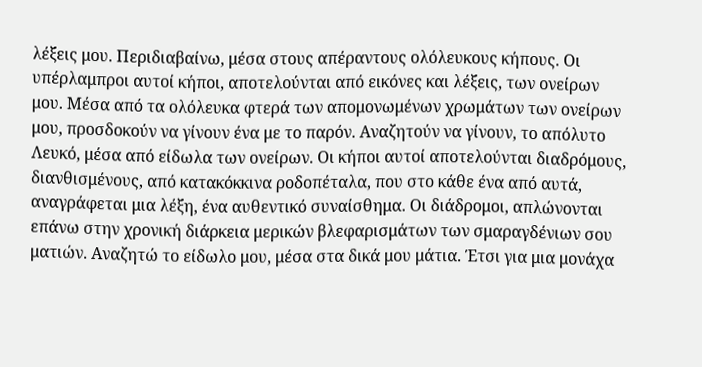λέξεις μου. Περιδιαβαίνω, μέσα στους απέραντους ολόλευκους κήπους. Οι υπέρλαμπροι αυτοί κήποι, αποτελούνται από εικόνες και λέξεις, των ονείρων μου. Μέσα από τα ολόλευκα φτερά των απομονωμένων χρωμάτων των ονείρων μου, προσδοκούν να γίνουν ένα με το παρόν. Αναζητούν να γίνουν, το απόλυτο Λευκό, μέσα από είδωλα των ονείρων. Οι κήποι αυτοί αποτελούνται διαδρόμους, διανθισμένους, από κατακόκκινα ροδοπέταλα, που στο κάθε ένα από αυτά, αναγράφεται μια λέξη, ένα αυθεντικό συναίσθημα. Οι διάδρομοι, απλώνονται επάνω στην χρονική διάρκεια μερικών βλεφαρισμάτων των σμαραγδένιων σου ματιών. Αναζητώ το είδωλο μου, μέσα στα δικά μου μάτια. Έτσι για μια μονάχα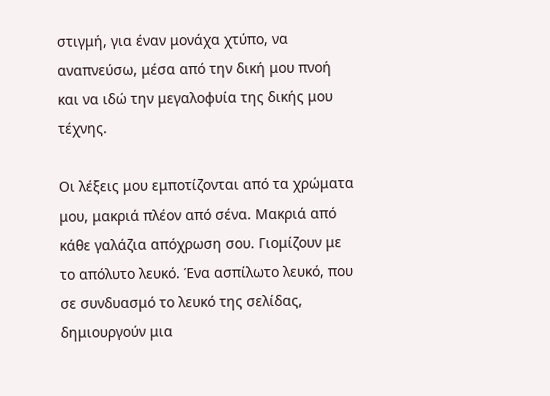στιγμή, για έναν μονάχα χτύπο, να αναπνεύσω, μέσα από την δική μου πνοή και να ιδώ την μεγαλοφυία της δικής μου τέχνης.

Οι λέξεις μου εμποτίζονται από τα χρώματα μου, μακριά πλέον από σένα. Μακριά από κάθε γαλάζια απόχρωση σου. Γιομίζουν με το απόλυτο λευκό. Ένα ασπίλωτο λευκό, που σε συνδυασμό το λευκό της σελίδας, δημιουργούν μια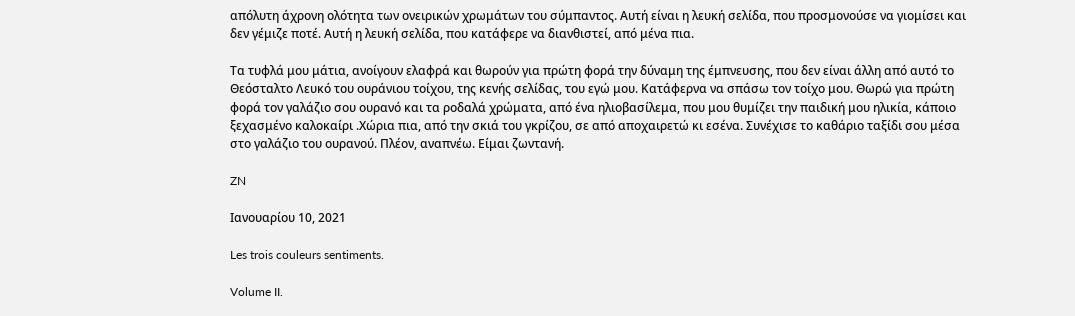απόλυτη άχρονη ολότητα των ονειρικών χρωμάτων του σύμπαντος. Αυτή είναι η λευκή σελίδα, που προσμονούσε να γιομίσει και δεν γέμιζε ποτέ. Αυτή η λευκή σελίδα, που κατάφερε να διανθιστεί, από μένα πια.

Τα τυφλά μου μάτια, ανοίγουν ελαφρά και θωρούν για πρώτη φορά την δύναμη της έμπνευσης, που δεν είναι άλλη από αυτό το Θεόσταλτο Λευκό του ουράνιου τοίχου, της κενής σελίδας, του εγώ μου. Κατάφερνα να σπάσω τον τοίχο μου. Θωρώ για πρώτη φορά τον γαλάζιο σου ουρανό και τα ροδαλά χρώματα, από ένα ηλιοβασίλεμα, που μου θυμίζει την παιδική μου ηλικία, κάποιο ξεχασμένο καλοκαίρι .Χώρια πια, από την σκιά του γκρίζου, σε από αποχαιρετώ κι εσένα. Συνέχισε το καθάριο ταξίδι σου μέσα στο γαλάζιο του ουρανού. Πλέον, αναπνέω. Είμαι ζωντανή.

ZN

Ιανουαρίου 10, 2021

Les trois couleurs sentiments.

Volume II.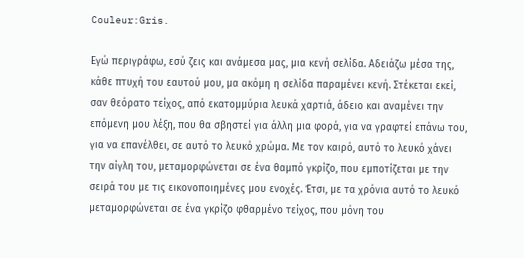Couleur:Gris.

Εγώ περιγράφω, εσύ ζεις και ανάμεσα μας, μια κενή σελίδα. Αδειάζω μέσα της, κάθε πτυχή του εαυτού μου, μα ακόμη η σελίδα παραμένει κενή. Στέκεται εκεί, σαν θεόρατο τείχος, από εκατομμύρια λευκά χαρτιά, άδειο και αναμένει την επόμενη μου λέξη, που θα σβηστεί για άλλη μια φορά, για να γραφτεί επάνω του, για να επανέλθει, σε αυτό το λευκό χρώμα. Με τον καιρό, αυτό το λευκό χάνει την αίγλη του, μεταμορφώνεται σε ένα θαμπό γκρίζο, που εμποτίζεται με την σειρά του με τις εικονοποιημένες μου ενοχές. Έτσι, με τα χρόνια αυτό το λευκό μεταμορφώνεται σε ένα γκρίζο φθαρμένο τείχος, που μόνη του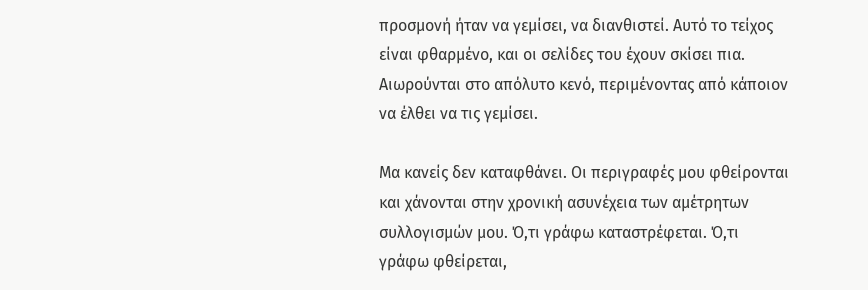προσμονή ήταν να γεμίσει, να διανθιστεί. Αυτό το τείχος είναι φθαρμένο, και οι σελίδες του έχουν σκίσει πια. Αιωρούνται στο απόλυτο κενό, περιμένοντας από κάποιον να έλθει να τις γεμίσει.

Μα κανείς δεν καταφθάνει. Οι περιγραφές μου φθείρονται και χάνονται στην χρονική ασυνέχεια των αμέτρητων συλλογισμών μου. Ό,τι γράφω καταστρέφεται. Ό,τι γράφω φθείρεται,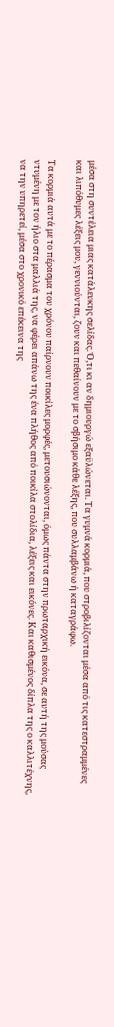μέσα στη συντέλεια μιας κατάλευκης σελίδας. Ό,τι κι αν δημιουργώ εξαϋλώνεται. Τα γυμνά κορμιά, που στροβιλίζονται μέσα από τις κατεστραμμένες και λιπόθυμες λέξεις μου, γεννιούνται, ζουν και πεθαίνουν με το σβήσιμο κάθε λέξης, που συλλαμβάνω ή καταγράφω.

Τα κορμιά αυτά με το πέρασμα του χρόνου παίρνουν ποικίλες μορφές, μετουσιώνονται, όμως πάντα στην πρωταρχική εικόνα, σε αυτή της μούσας ντυμένη με τον ήλιο στα μαλλιά της, να φέρει απάνω της ένα πλήθος από ποικίλα στολίδια, λέξεις και εικόνες. Και καθισμένος δίπλα της ο καλλιτέχνης, να την υπηρετεί, μέσα στο χρονικό επέκεινα της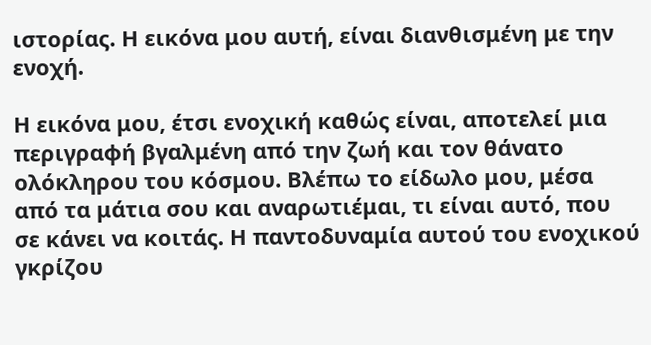ιστορίας. Η εικόνα μου αυτή, είναι διανθισμένη με την ενοχή.

Η εικόνα μου, έτσι ενοχική καθώς είναι, αποτελεί μια περιγραφή βγαλμένη από την ζωή και τον θάνατο ολόκληρου του κόσμου. Βλέπω το είδωλο μου, μέσα από τα μάτια σου και αναρωτιέμαι, τι είναι αυτό, που σε κάνει να κοιτάς. Η παντοδυναμία αυτού του ενοχικού γκρίζου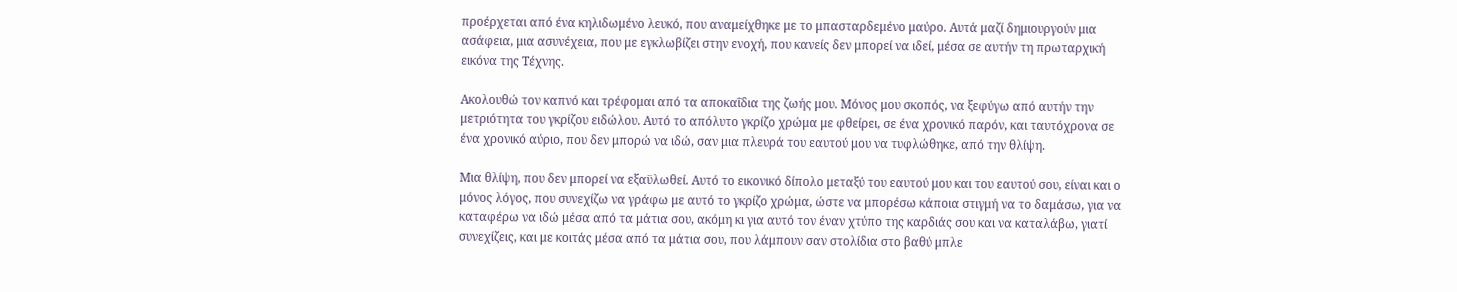προέρχεται από ένα κηλιδωμένο λευκό, που αναμείχθηκε με το μπασταρδεμένο μαύρο. Αυτά μαζί δημιουργούν μια ασάφεια, μια ασυνέχεια, που με εγκλωβίζει στην ενοχή, που κανείς δεν μπορεί να ιδεί, μέσα σε αυτήν τη πρωταρχική εικόνα της Τέχνης.

Ακολουθώ τον καπνό και τρέφομαι από τα αποκαΐδια της ζωής μου. Μόνος μου σκοπός, να ξεφύγω από αυτήν την μετριότητα του γκρίζου ειδώλου. Αυτό το απόλυτο γκρίζο χρώμα με φθείρει, σε ένα χρονικό παρόν, και ταυτόχρονα σε ένα χρονικό αύριο, που δεν μπορώ να ιδώ, σαν μια πλευρά του εαυτού μου να τυφλώθηκε, από την θλίψη.

Μια θλίψη, που δεν μπορεί να εξαϋλωθεί. Αυτό το εικονικό δίπολο μεταξύ του εαυτού μου και του εαυτού σου, είναι και ο μόνος λόγος, που συνεχίζω να γράφω με αυτό το γκρίζο χρώμα, ώστε να μπορέσω κάποια στιγμή να το δαμάσω, για να καταφέρω να ιδώ μέσα από τα μάτια σου, ακόμη κι για αυτό τον έναν χτύπο της καρδιάς σου και να καταλάβω, γιατί συνεχίζεις, και με κοιτάς μέσα από τα μάτια σου, που λάμπουν σαν στολίδια στο βαθύ μπλε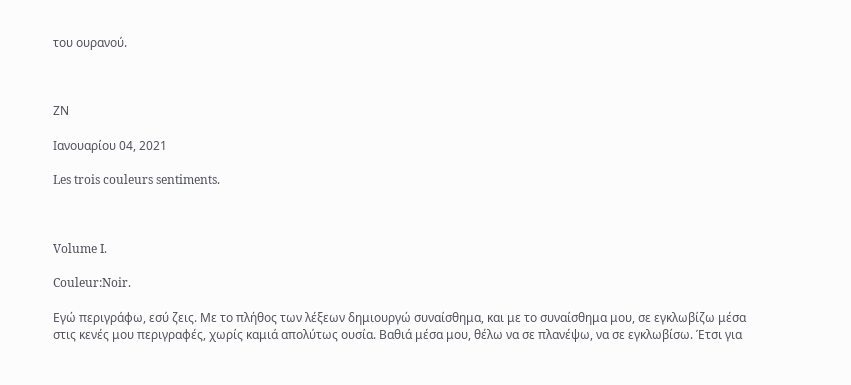του ουρανού.



ΖΝ

Ιανουαρίου 04, 2021

Les trois couleurs sentiments.



Volume I.

Couleur:Noir.

Εγώ περιγράφω, εσύ ζεις. Με το πλήθος των λέξεων δημιουργώ συναίσθημα, και με το συναίσθημα μου, σε εγκλωβίζω μέσα στις κενές μου περιγραφές, χωρίς καμιά απολύτως ουσία. Βαθιά μέσα μου, θέλω να σε πλανέψω, να σε εγκλωβίσω. Έτσι για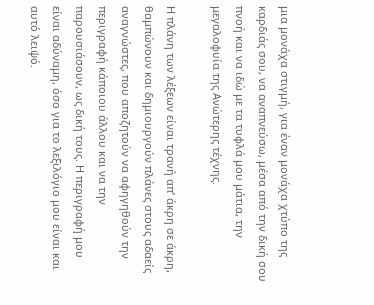μια μονάχα στιγμή, για έναν μονάχα χτύπο της καρδιάς σου, να αναπνεύσω, μέσα από την δική σου πνοή και να ιδώ με τα τυφλά μου μάτια, την μεγαλοφυία της Ανώτερης τέχνης.

Η πλάνη των λέξεων είναι τρανή απ’ άκρη σε άκρη, θαμπώνουν και δημιουργούν πλάνες στους αδαείς αναγνώστες, που αποζητούν να αφηγηθούν την περιγραφή κάποιου άλλου και να την παρουσιάσουν, ως δική τους. Η περιγραφή μου είναι αδύναμη, όσο για το λεξιλόγιο μου είναι και αυτό λειψό.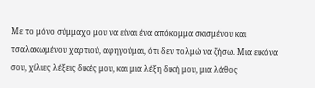Με το μόνο σύμμαχο μου να είναι ένα απόκομμα σκισμένου και τσαλακωμένου χαρτιού, αφηγούμαι, ότι δεν τολμώ να ζήσω. Μια εικόνα σου, χίλιες λέξεις δικές μου, και μια λέξη δική μου, μια λάθος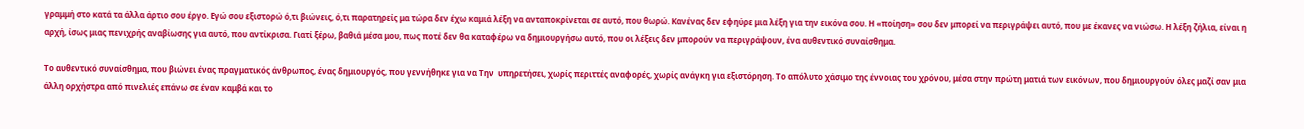γραμμή στο κατά τα άλλα άρτιο σου έργο. Εγώ σου εξιστορώ ό,τι βιώνεις, ό,τι παρατηρείς μα τώρα δεν έχω καμιά λέξη να ανταποκρίνεται σε αυτό, που θωρώ. Κανένας δεν εφηύρε μια λέξη για την εικόνα σου. Η «ποίηση» σου δεν μπορεί να περιγράψει αυτό, που με έκανες να νιώσω. Η λέξη ζήλια, είναι η αρχή, ίσως μιας πενιχρής αναβίωσης για αυτό, που αντίκρισα. Γιατί ξέρω, βαθιά μέσα μου, πως ποτέ δεν θα καταφέρω να δημιουργήσω αυτό, που οι λέξεις δεν μπορούν να περιγράψουν, ένα αυθεντικό συναίσθημα.

Το αυθεντικό συναίσθημα, που βιώνει ένας πραγματικός άνθρωπος, ένας δημιουργός, που γεννήθηκε για να Την  υπηρετήσει, χωρίς περιττές αναφορές, χωρίς ανάγκη για εξιστόρηση. Το απόλυτο χάσιμο της έννοιας του χρόνου, μέσα στην πρώτη ματιά των εικόνων, που δημιουργούν όλες μαζί σαν μια άλλη ορχήστρα από πινελιές επάνω σε έναν καμβά και το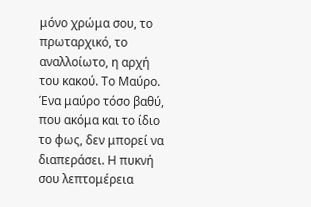μόνο χρώμα σου, το πρωταρχικό, το αναλλοίωτο, η αρχή του κακού. Το Μαύρο. Ένα μαύρο τόσο βαθύ, που ακόμα και το ίδιο το φως, δεν μπορεί να διαπεράσει. Η πυκνή σου λεπτομέρεια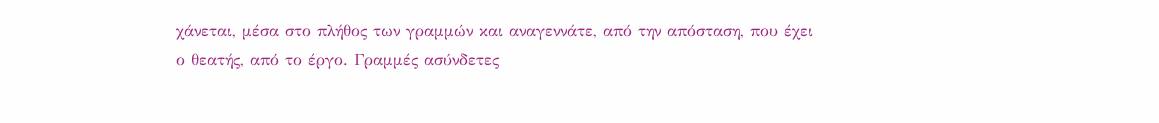χάνεται, μέσα στο πλήθος των γραμμών και αναγεννάτε, από την απόσταση, που έχει ο θεατής, από το έργο. Γραμμές ασύνδετες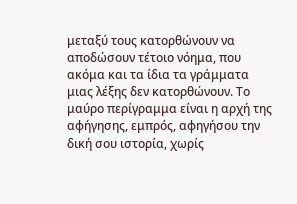μεταξύ τους κατορθώνουν να αποδώσουν τέτοιο νόημα, που ακόμα και τα ίδια τα γράμματα μιας λέξης δεν κατορθώνουν. Το μαύρο περίγραμμα είναι η αρχή της αφήγησης, εμπρός, αφηγήσου την δική σου ιστορία, χωρίς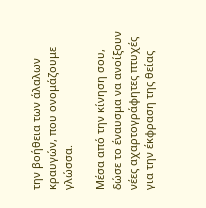την βοήθεια των άλαλων κραυγών, που ονομάζουμε γλώσσα.

Μέσα από την κίνηση σου, δώσε το έναυσμα να ανοίξουν νέες αχαρτογράφητες πτυχές για την έκφραση της θείας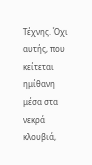Τέχνης. Όχι αυτής, που κείτεται ημίθανη μέσα στα νεκρά κλουβιά,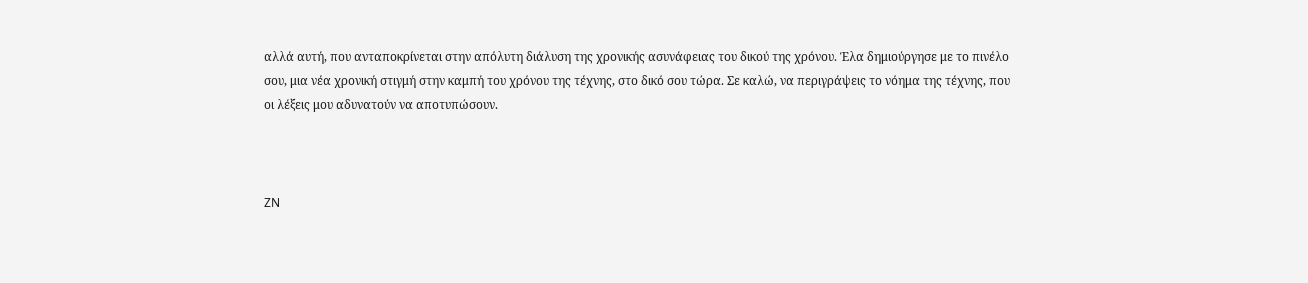αλλά αυτή, που ανταποκρίνεται στην απόλυτη διάλυση της χρονικής ασυνάφειας του δικού της χρόνου. Έλα δημιούργησε με το πινέλο σου, μια νέα χρονική στιγμή στην καμπή του χρόνου της τέχνης, στο δικό σου τώρα. Σε καλώ, να περιγράψεις το νόημα της τέχνης, που οι λέξεις μου αδυνατούν να αποτυπώσουν.



ZN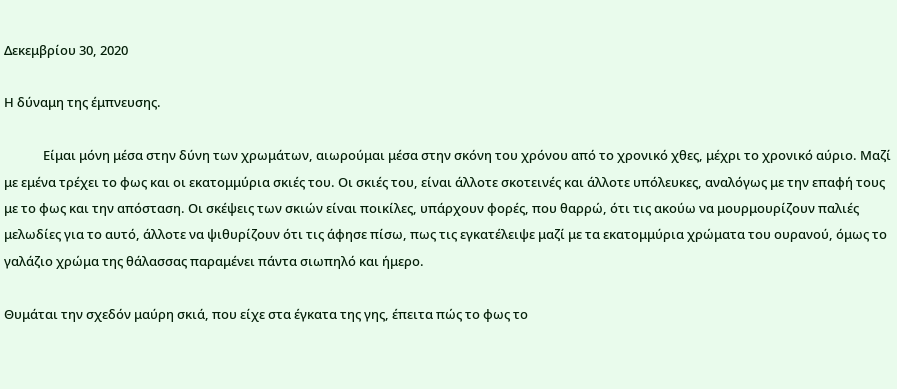Δεκεμβρίου 30, 2020

Η δύναμη της έμπνευσης.

             Είμαι μόνη μέσα στην δύνη των χρωμάτων, αιωρούμαι μέσα στην σκόνη του χρόνου από το χρονικό χθες, μέχρι το χρονικό αύριο. Μαζί με εμένα τρέχει το φως και οι εκατομμύρια σκιές του. Οι σκιές του, είναι άλλοτε σκοτεινές και άλλοτε υπόλευκες, αναλόγως με την επαφή τους με το φως και την απόσταση. Οι σκέψεις των σκιών είναι ποικίλες, υπάρχουν φορές, που θαρρώ, ότι τις ακούω να μουρμουρίζουν παλιές μελωδίες για το αυτό, άλλοτε να ψιθυρίζουν ότι τις άφησε πίσω, πως τις εγκατέλειψε μαζί με τα εκατομμύρια χρώματα του ουρανού, όμως το γαλάζιο χρώμα της θάλασσας παραμένει πάντα σιωπηλό και ήμερο.

Θυμάται την σχεδόν μαύρη σκιά, που είχε στα έγκατα της γης, έπειτα πώς το φως το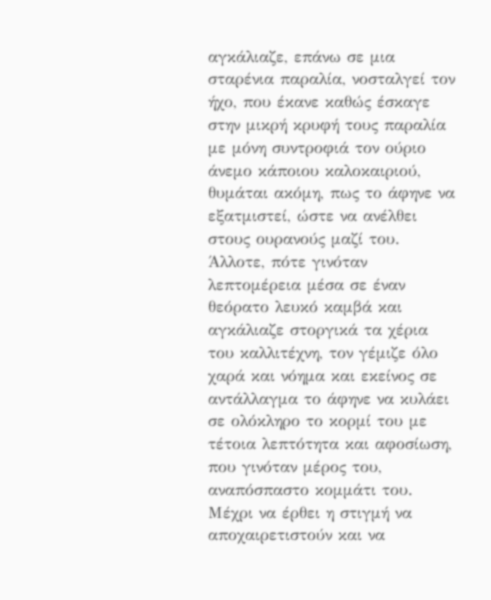αγκάλιαζε, επάνω σε μια σταρένια παραλία, νοσταλγεί τον ήχο, που έκανε καθώς έσκαγε στην μικρή κρυφή τους παραλία με μόνη συντροφιά τον ούριο άνεμο κάποιου καλοκαιριού, θυμάται ακόμη, πως το άφηνε να εξατμιστεί, ώστε να ανέλθει στους ουρανούς μαζί του. Άλλοτε, πότε γινόταν λεπτομέρεια μέσα σε έναν θεόρατο λευκό καμβά και αγκάλιαζε στοργικά τα χέρια του καλλιτέχνη, τον γέμιζε όλο χαρά και νόημα και εκείνος σε αντάλλαγμα το άφηνε να κυλάει σε ολόκληρο το κορμί του με τέτοια λεπτότητα και αφοσίωση, που γινόταν μέρος του, αναπόσπαστο κομμάτι του. Μέχρι να έρθει η στιγμή να αποχαιρετιστούν και να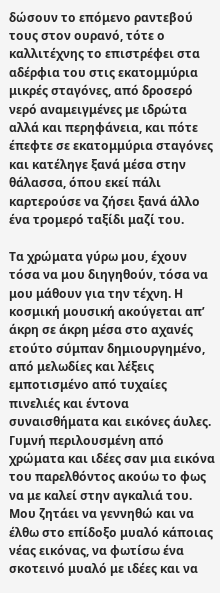δώσουν το επόμενο ραντεβού τους στον ουρανό, τότε ο καλλιτέχνης το επιστρέφει στα αδέρφια του στις εκατομμύρια μικρές σταγόνες, από δροσερό νερό αναμειγμένες με ιδρώτα αλλά και περηφάνεια, και πότε έπεφτε σε εκατομμύρια σταγόνες και κατέληγε ξανά μέσα στην θάλασσα, όπου εκεί πάλι καρτερούσε να ζήσει ξανά άλλο ένα τρομερό ταξίδι μαζί του.

Τα χρώματα γύρω μου, έχουν τόσα να μου διηγηθούν, τόσα να μου μάθουν για την τέχνη. Η κοσμική μουσική ακούγεται απ’ άκρη σε άκρη μέσα στο αχανές ετούτο σύμπαν δημιουργημένο, από μελωδίες και λέξεις εμποτισμένο από τυχαίες πινελιές και έντονα συναισθήματα και εικόνες άυλες. Γυμνή περιλουσμένη από χρώματα και ιδέες σαν μια εικόνα του παρελθόντος ακούω το φως να με καλεί στην αγκαλιά του. Μου ζητάει να γεννηθώ και να έλθω στο επίδοξο μυαλό κάποιας νέας εικόνας, να φωτίσω ένα σκοτεινό μυαλό με ιδέες και να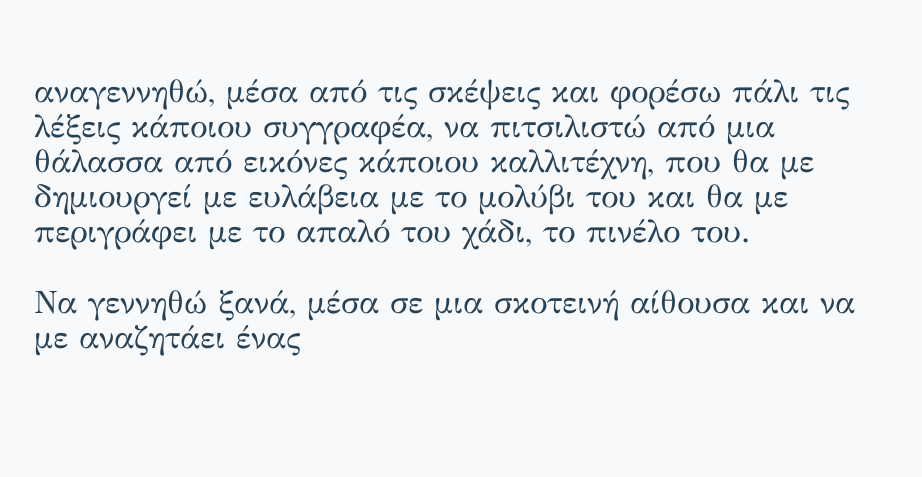αναγεννηθώ, μέσα από τις σκέψεις και φορέσω πάλι τις λέξεις κάποιου συγγραφέα, να πιτσιλιστώ από μια θάλασσα από εικόνες κάποιου καλλιτέχνη, που θα με δημιουργεί με ευλάβεια με το μολύβι του και θα με περιγράφει με το απαλό του χάδι, το πινέλο του.

Να γεννηθώ ξανά, μέσα σε μια σκοτεινή αίθουσα και να με αναζητάει ένας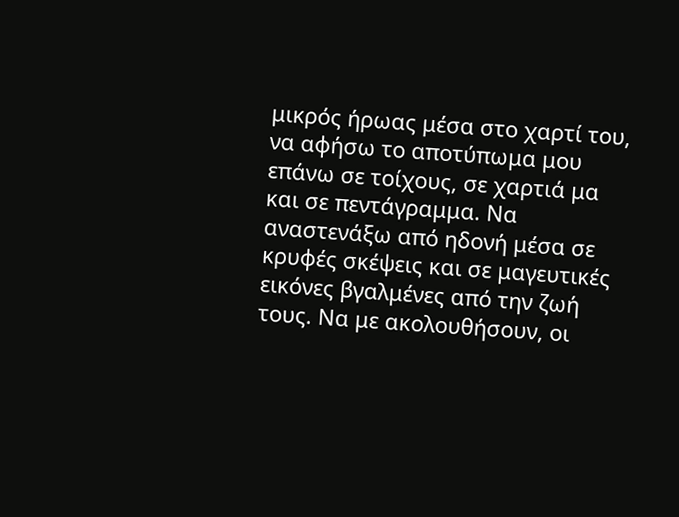μικρός ήρωας μέσα στο χαρτί του, να αφήσω το αποτύπωμα μου επάνω σε τοίχους, σε χαρτιά μα και σε πεντάγραμμα. Να αναστενάξω από ηδονή μέσα σε κρυφές σκέψεις και σε μαγευτικές εικόνες βγαλμένες από την ζωή τους. Να με ακολουθήσουν, οι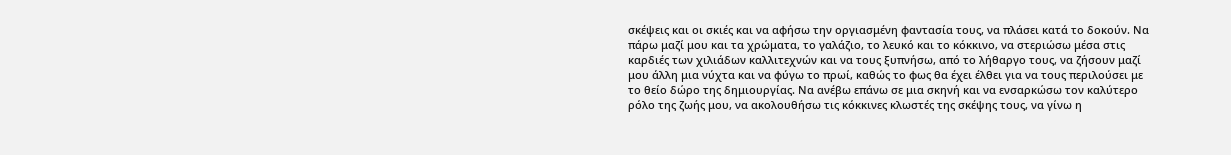σκέψεις και οι σκιές και να αφήσω την οργιασμένη φαντασία τους, να πλάσει κατά το δοκούν. Να πάρω μαζί μου και τα χρώματα, το γαλάζιο, το λευκό και το κόκκινο, να στεριώσω μέσα στις καρδιές των χιλιάδων καλλιτεχνών και να τους ξυπνήσω, από το λήθαργο τους, να ζήσουν μαζί μου άλλη μια νύχτα και να φύγω το πρωί, καθώς το φως θα έχει έλθει για να τους περιλούσει με το θείο δώρο της δημιουργίας. Να ανέβω επάνω σε μια σκηνή και να ενσαρκώσω τον καλύτερο ρόλο της ζωής μου, να ακολουθήσω τις κόκκινες κλωστές της σκέψης τους, να γίνω η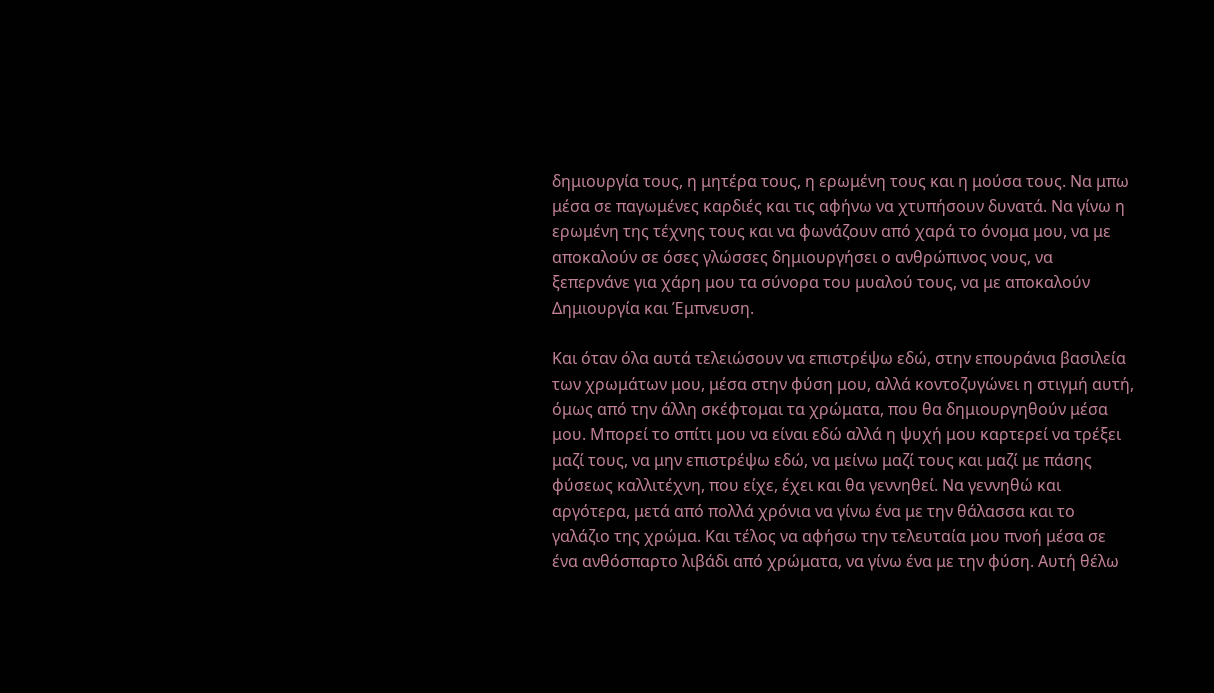δημιουργία τους, η μητέρα τους, η ερωμένη τους και η μούσα τους. Να μπω μέσα σε παγωμένες καρδιές και τις αφήνω να χτυπήσουν δυνατά. Να γίνω η ερωμένη της τέχνης τους και να φωνάζουν από χαρά το όνομα μου, να με αποκαλούν σε όσες γλώσσες δημιουργήσει ο ανθρώπινος νους, να ξεπερνάνε για χάρη μου τα σύνορα του μυαλού τους, να με αποκαλούν Δημιουργία και Έμπνευση.

Και όταν όλα αυτά τελειώσουν να επιστρέψω εδώ, στην επουράνια βασιλεία των χρωμάτων μου, μέσα στην φύση μου, αλλά κοντοζυγώνει η στιγμή αυτή, όμως από την άλλη σκέφτομαι τα χρώματα, που θα δημιουργηθούν μέσα μου. Μπορεί το σπίτι μου να είναι εδώ αλλά η ψυχή μου καρτερεί να τρέξει μαζί τους, να μην επιστρέψω εδώ, να μείνω μαζί τους και μαζί με πάσης φύσεως καλλιτέχνη, που είχε, έχει και θα γεννηθεί. Να γεννηθώ και αργότερα, μετά από πολλά χρόνια να γίνω ένα με την θάλασσα και το γαλάζιο της χρώμα. Και τέλος να αφήσω την τελευταία μου πνοή μέσα σε ένα ανθόσπαρτο λιβάδι από χρώματα, να γίνω ένα με την φύση. Αυτή θέλω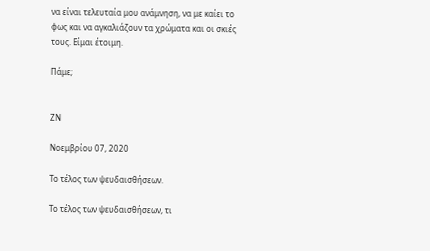να είναι τελευταία μου ανάμνηση, να με καίει το φως και να αγκαλιάζουν τα χρώματα και οι σκιές τους. Είμαι έτοιμη.

Πάμε;


ΖΝ

Νοεμβρίου 07, 2020

Το τέλος των ψευδαισθήσεων.

Το τέλος των ψευδαισθήσεων, τι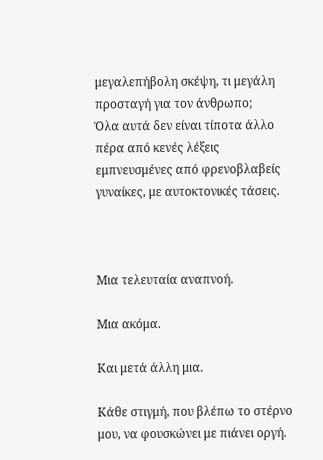μεγαλεπήβολη σκέψη, τι μεγάλη προσταγή για τον άνθρωπο;
Όλα αυτά δεν είναι τίποτα άλλο πέρα από κενές λέξεις εμπνευσμένες από φρενοβλαβείς γυναίκες, με αυτοκτονικές τάσεις.



Μια τελευταία αναπνοή.

Μια ακόμα.

Και μετά άλλη μια.

Κάθε στιγμή, που βλέπω το στέρνο μου, να φουσκώνει με πιάνει οργή.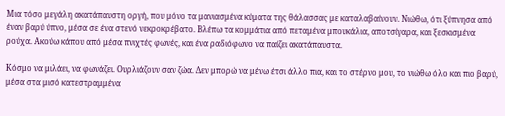Μια τόσο μεγάλη ακατάπαυστη οργή, που μόνο τα μανιασμένα κύματα της θάλασσας με καταλαβαίνουν. Νιώθω, ότι ξύπνησα από έναν βαρύ ύπνο, μέσα σε ένα στενό νεκροκρέβατο. Βλέπω τα κομμάτια από πεταμένα μπουκάλια, αποτσίγαρα, και ξεσκισμένα ρούχα. Ακούω κάπου από μέσα πνιχτές φωνές, και ένα ραδιόφωνο να παίζει ακατάπαυστα.

Κόσμο να μιλάει, να φωνάζει. Ουρλιάζουν σαν ζώα. Δεν μπορώ να μένω έτσι άλλο πια, και το στέρνο μου, το νιώθω όλο και πιο βαρύ, μέσα στα μισό κατεστραμμένα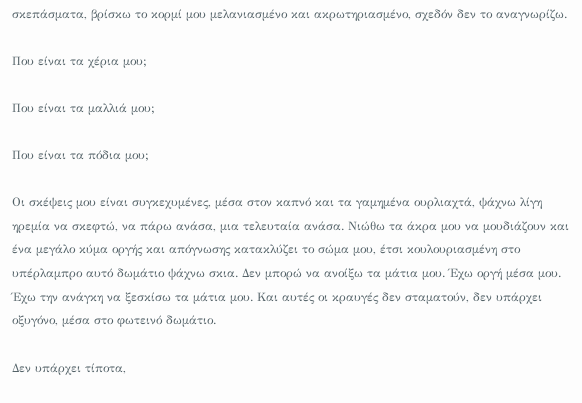σκεπάσματα, βρίσκω το κορμί μου μελανιασμένο και ακρωτηριασμένο, σχεδόν δεν το αναγνωρίζω.

Που είναι τα χέρια μου;

Που είναι τα μαλλιά μου;

Που είναι τα πόδια μου;

Οι σκέψεις μου είναι συγκεχυμένες, μέσα στον καπνό και τα γαμημένα ουρλιαχτά, ψάχνω λίγη ηρεμία να σκεφτώ, να πάρω ανάσα, μια τελευταία ανάσα. Νιώθω τα άκρα μου να μουδιάζουν και ένα μεγάλο κύμα οργής και απόγνωσης κατακλύζει το σώμα μου, έτσι κουλουριασμένη στο υπέρλαμπρο αυτό δωμάτιο ψάχνω σκια. Δεν μπορώ να ανοίξω τα μάτια μου. Έχω οργή μέσα μου. Έχω την ανάγκη να ξεσκίσω τα μάτια μου. Και αυτές οι κραυγές δεν σταματούν, δεν υπάρχει οξυγόνο, μέσα στο φωτεινό δωμάτιο.

Δεν υπάρχει τίποτα,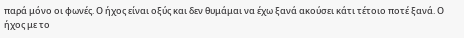παρά μόνο οι φωνές. Ο ήχος είναι οξύς και δεν θυμάμαι να έχω ξανά ακούσει κάτι τέτοιο ποτέ ξανά. Ο ήχος με το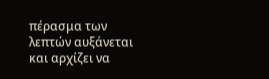πέρασμα των λεπτών αυξάνεται και αρχίζει να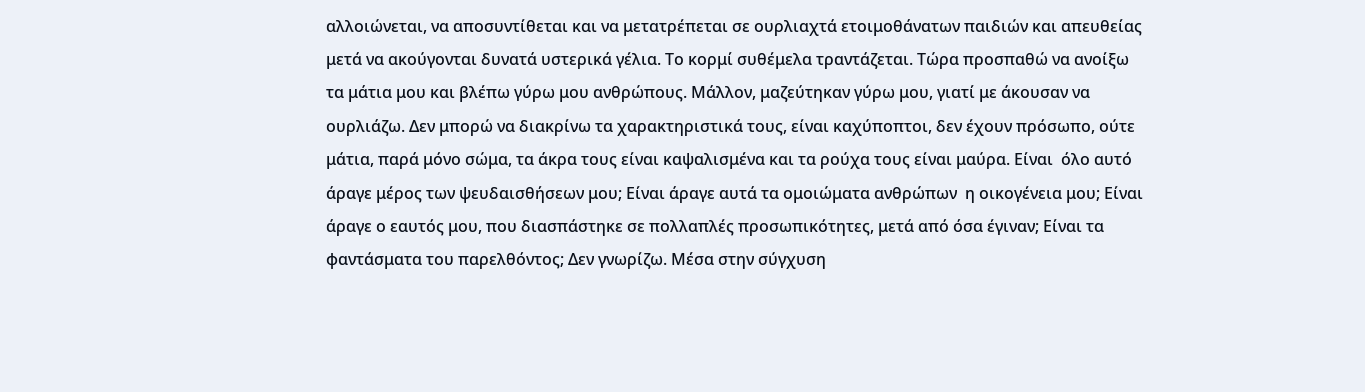αλλοιώνεται, να αποσυντίθεται και να μετατρέπεται σε ουρλιαχτά ετοιμοθάνατων παιδιών και απευθείας μετά να ακούγονται δυνατά υστερικά γέλια. Το κορμί συθέμελα τραντάζεται. Τώρα προσπαθώ να ανοίξω τα μάτια μου και βλέπω γύρω μου ανθρώπους. Μάλλον, μαζεύτηκαν γύρω μου, γιατί με άκουσαν να ουρλιάζω. Δεν μπορώ να διακρίνω τα χαρακτηριστικά τους, είναι καχύποπτοι, δεν έχουν πρόσωπο, ούτε μάτια, παρά μόνο σώμα, τα άκρα τους είναι καψαλισμένα και τα ρούχα τους είναι μαύρα. Είναι  όλο αυτό άραγε μέρος των ψευδαισθήσεων μου; Είναι άραγε αυτά τα ομοιώματα ανθρώπων  η οικογένεια μου; Είναι άραγε ο εαυτός μου, που διασπάστηκε σε πολλαπλές προσωπικότητες, μετά από όσα έγιναν; Είναι τα φαντάσματα του παρελθόντος; Δεν γνωρίζω. Μέσα στην σύγχυση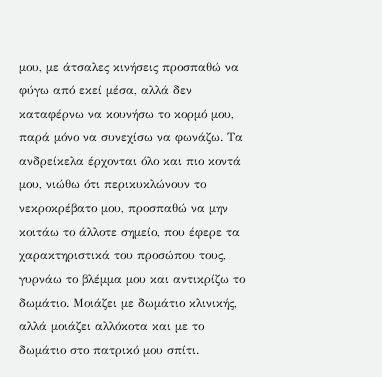μου, με άτσαλες κινήσεις προσπαθώ να φύγω από εκεί μέσα, αλλά δεν καταφέρνω να κουνήσω το κορμό μου, παρά μόνο να συνεχίσω να φωνάζω. Τα ανδρείκελα έρχονται όλο και πιο κοντά μου, νιώθω ότι περικυκλώνουν το νεκροκρέβατο μου, προσπαθώ να μην κοιτάω το άλλοτε σημείο, που έφερε τα χαρακτηριστικά του προσώπου τους, γυρνάω το βλέμμα μου και αντικρίζω το δωμάτιο. Μοιάζει με δωμάτιο κλινικής, αλλά μοιάζει αλλόκοτα και με το δωμάτιο στο πατρικό μου σπίτι.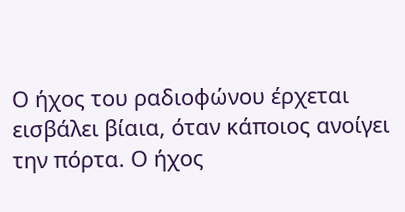Ο ήχος του ραδιοφώνου έρχεται εισβάλει βίαια, όταν κάποιος ανοίγει την πόρτα. Ο ήχος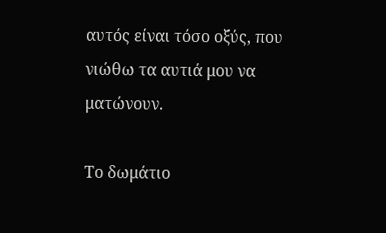αυτός είναι τόσο οξύς, που νιώθω τα αυτιά μου να ματώνουν.

Το δωμάτιο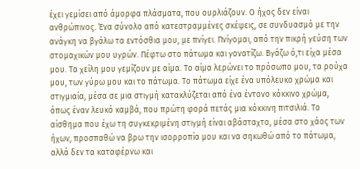έχει γεμίσει από άμορφα πλάσματα, που ουρλιάζουν. Ο ήχος δεν είναι ανθρώπινος. Ένα σύνολο από κατεστραμμένες σκέψεις, σε συνδυασμό με την ανάγκη να βγάλω τα εντόσθια μου, με πνίγει. Πνίγομαι, από την πικρή γεύση των στομαχικών μου υγρών. Πέφτω στο πάτωμα και γονατίζω. Βγάζω ό,τι είχα μέσα μου. Τα χείλη μου γεμίζουν με αίμα. Το αίμα λερώνει το πρόσωπο μου, τα ρούχα μου, των γύρω μου και το πάτωμα. Το πάτωμα είχε ένα υπόλευκο χρώμα και στιγμιαία, μέσα σε μια στιγμή κατακλύζεται από ένα έντονο κόκκινο χρώμα, όπως έναν λευκό καμβά, που πρώτη φορά πετάς μια κόκκινη πιτσιλιά. Το αίσθημα που έχω τη συγκεκριμένη στιγμή είναι αβάσταχτο, μέσα στο χάος των ήχων, προσπαθώ να βρω την ισορροπία μου και να σηκωθώ από το πάτωμα, αλλά δεν τα καταφέρνω και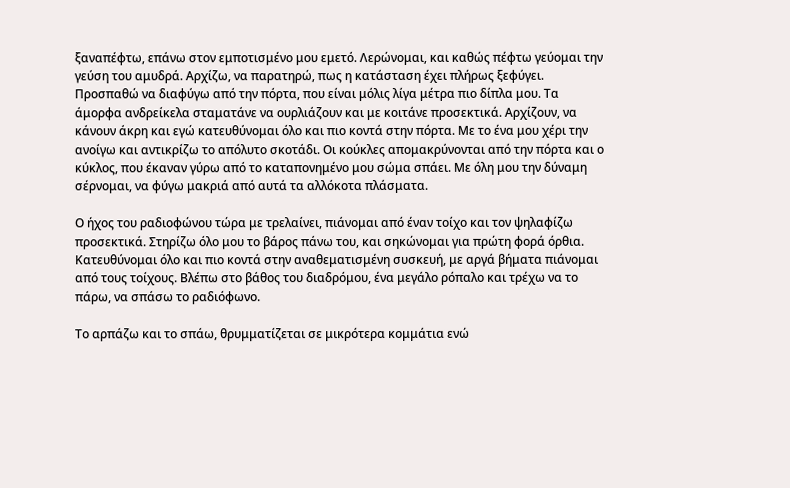ξαναπέφτω, επάνω στον εμποτισμένο μου εμετό. Λερώνομαι, και καθώς πέφτω γεύομαι την γεύση του αμυδρά. Αρχίζω, να παρατηρώ, πως η κατάσταση έχει πλήρως ξεφύγει. Προσπαθώ να διαφύγω από την πόρτα, που είναι μόλις λίγα μέτρα πιο δίπλα μου. Τα άμορφα ανδρείκελα σταματάνε να ουρλιάζουν και με κοιτάνε προσεκτικά. Αρχίζουν, να κάνουν άκρη και εγώ κατευθύνομαι όλο και πιο κοντά στην πόρτα. Με το ένα μου χέρι την ανοίγω και αντικρίζω το απόλυτο σκοτάδι. Οι κούκλες απομακρύνονται από την πόρτα και ο κύκλος, που έκαναν γύρω από το καταπονημένο μου σώμα σπάει. Με όλη μου την δύναμη σέρνομαι, να φύγω μακριά από αυτά τα αλλόκοτα πλάσματα.

Ο ήχος του ραδιοφώνου τώρα με τρελαίνει, πιάνομαι από έναν τοίχο και τον ψηλαφίζω προσεκτικά. Στηρίζω όλο μου το βάρος πάνω του, και σηκώνομαι για πρώτη φορά όρθια. Κατευθύνομαι όλο και πιο κοντά στην αναθεματισμένη συσκευή, με αργά βήματα πιάνομαι από τους τοίχους. Βλέπω στο βάθος του διαδρόμου, ένα μεγάλο ρόπαλο και τρέχω να το πάρω, να σπάσω το ραδιόφωνο.

Το αρπάζω και το σπάω, θρυμματίζεται σε μικρότερα κομμάτια ενώ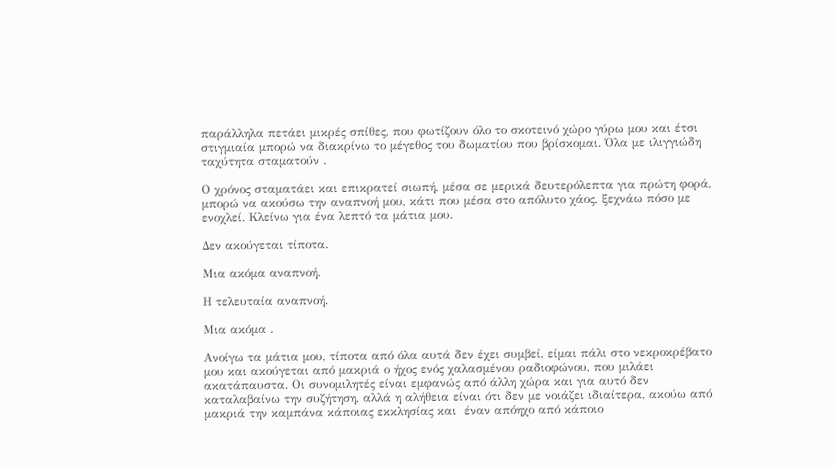παράλληλα πετάει μικρές σπίθες, που φωτίζουν όλο το σκοτεινό χώρο γύρω μου και έτσι στιγμιαία μπορώ να διακρίνω το μέγεθος του δωματίου που βρίσκομαι. Όλα με ιλιγγιώδη ταχύτητα σταματούν .

Ο χρόνος σταματάει και επικρατεί σιωπή, μέσα σε μερικά δευτερόλεπτα για πρώτη φορά, μπορώ να ακούσω την αναπνοή μου, κάτι που μέσα στο απόλυτο χάος, ξεχνάω πόσο με ενοχλεί. Κλείνω για ένα λεπτό τα μάτια μου.

Δεν ακούγεται τίποτα.

Μια ακόμα αναπνοή.

Η τελευταία αναπνοή.

Μια ακόμα .

Ανοίγω τα μάτια μου, τίποτα από όλα αυτά δεν έχει συμβεί, είμαι πάλι στο νεκροκρέβατο μου και ακούγεται από μακριά ο ήχος ενός χαλασμένου ραδιοφώνου, που μιλάει ακατάπαυστα. Οι συνομιλητές είναι εμφανώς από άλλη χώρα και για αυτό δεν καταλαβαίνω την συζήτηση, αλλά η αλήθεια είναι ότι δεν με νοιάζει ιδιαίτερα, ακούω από μακριά την καμπάνα κάποιας εκκλησίας και  έναν απόηχο από κάποιο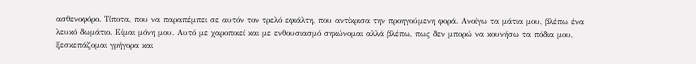ασθενοφόρο. Τίποτα, που να παραπέμπει σε αυτόν τον τρελό εφιάλτη, που αντίκρισα την προηγούμενη φορά. Ανοίγω τα μάτια μου, βλέπω ένα λευκό δωμάτιο. Είμαι μόνη μου. Αυτό με χαροποιεί και με ενθουσιασμό σηκώνομαι αλλά βλέπω, πως δεν μπορώ να κουνήσω τα πόδια μου, ξεσκεπάζομαι γρήγορα και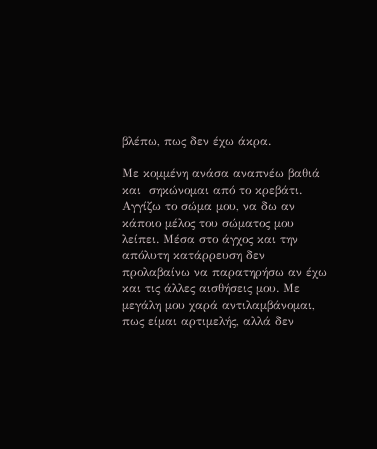βλέπω, πως δεν έχω άκρα.

Με κομμένη ανάσα αναπνέω βαθιά και  σηκώνομαι από το κρεβάτι. Αγγίζω το σώμα μου, να δω αν κάποιο μέλος του σώματος μου λείπει. Μέσα στο άγχος και την απόλυτη κατάρρευση δεν προλαβαίνω να παρατηρήσω αν έχω και τις άλλες αισθήσεις μου. Με  μεγάλη μου χαρά αντιλαμβάνομαι, πως είμαι αρτιμελής, αλλά δεν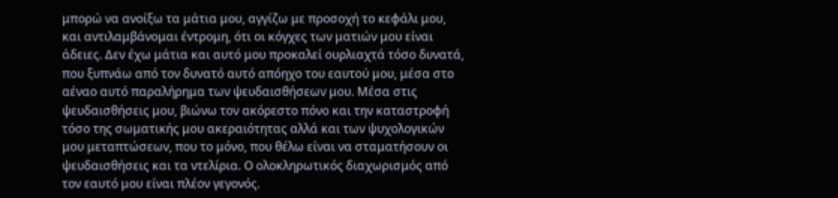μπορώ να ανοίξω τα μάτια μου, αγγίζω με προσοχή το κεφάλι μου, και αντιλαμβάνομαι έντρομη, ότι οι κόγχες των ματιών μου είναι άδειες. Δεν έχω μάτια και αυτό μου προκαλεί ουρλιαχτά τόσο δυνατά, που ξυπνάω από τον δυνατό αυτό απόηχο του εαυτού μου, μέσα στο αέναο αυτό παραλήρημα των ψευδαισθήσεων μου. Μέσα στις ψευδαισθήσεις μου, βιώνω τον ακόρεστο πόνο και την καταστροφή τόσο της σωματικής μου ακεραιότητας αλλά και των ψυχολογικών μου μεταπτώσεων, που το μόνο, που θέλω είναι να σταματήσουν οι ψευδαισθήσεις και τα ντελίρια. Ο ολοκληρωτικός διαχωρισμός από τον εαυτό μου είναι πλέον γεγονός.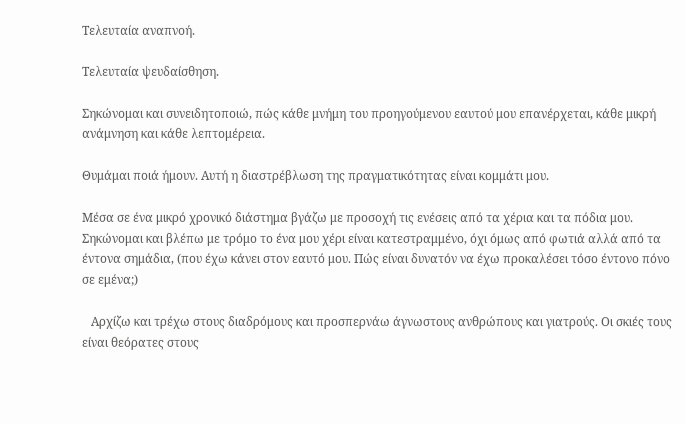Τελευταία αναπνοή.

Τελευταία ψευδαίσθηση.

Σηκώνομαι και συνειδητοποιώ, πώς κάθε μνήμη του προηγούμενου εαυτού μου επανέρχεται, κάθε μικρή ανάμνηση και κάθε λεπτομέρεια.

Θυμάμαι ποιά ήμουν. Αυτή η διαστρέβλωση της πραγματικότητας είναι κομμάτι μου.

Μέσα σε ένα μικρό χρονικό διάστημα βγάζω με προσοχή τις ενέσεις από τα χέρια και τα πόδια μου. Σηκώνομαι και βλέπω με τρόμο το ένα μου χέρι είναι κατεστραμμένο, όχι όμως από φωτιά αλλά από τα έντονα σημάδια, (που έχω κάνει στον εαυτό μου. Πώς είναι δυνατόν να έχω προκαλέσει τόσο έντονο πόνο σε εμένα;)

   Αρχίζω και τρέχω στους διαδρόμους και προσπερνάω άγνωστους ανθρώπους και γιατρούς. Οι σκιές τους είναι θεόρατες στους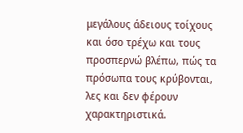μεγάλους άδειους τοίχους και όσο τρέχω και τους προσπερνώ βλέπω, πώς τα πρόσωπα τους κρύβονται, λες και δεν φέρουν χαρακτηριστικά.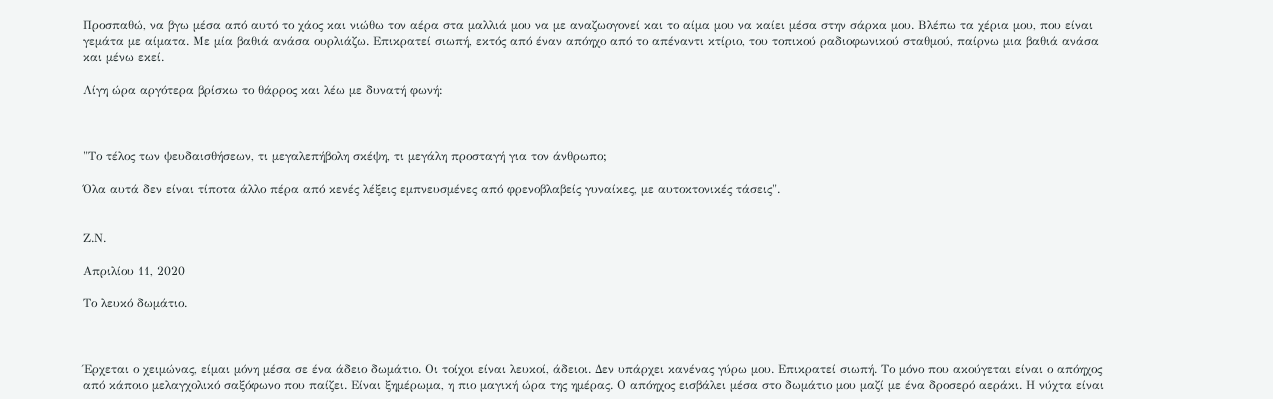Προσπαθώ, να βγω μέσα από αυτό το χάος και νιώθω τον αέρα στα μαλλιά μου να με αναζωογονεί και το αίμα μου να καίει μέσα στην σάρκα μου. Βλέπω τα χέρια μου, που είναι γεμάτα με αίματα. Με μία βαθιά ανάσα ουρλιάζω. Επικρατεί σιωπή, εκτός από έναν απόηχο από το απέναντι κτίριο, του τοπικού ραδιοφωνικού σταθμού, παίρνω μια βαθιά ανάσα και μένω εκεί.

Λίγη ώρα αργότερα βρίσκω το θάρρος και λέω με δυνατή φωνή:



"Το τέλος των ψευδαισθήσεων, τι μεγαλεπήβολη σκέψη, τι μεγάλη προσταγή για τον άνθρωπο;

Όλα αυτά δεν είναι τίποτα άλλο πέρα από κενές λέξεις εμπνευσμένες από φρενοβλαβείς γυναίκες, με αυτοκτονικές τάσεις".


Ζ.Ν.

Απριλίου 11, 2020

Το λευκό δωμάτιο.



Έρχεται ο χειμώνας, είμαι μόνη μέσα σε ένα άδειο δωμάτιο. Οι τοίχοι είναι λευκοί, άδειοι. Δεν υπάρχει κανένας γύρω μου. Επικρατεί σιωπή. Το μόνο που ακούγεται είναι ο απόηχος από κάποιο μελαγχολικό σαξόφωνο που παίζει. Είναι ξημέρωμα, η πιο μαγική ώρα της ημέρας. Ο απόηχος εισβάλει μέσα στο δωμάτιο μου μαζί με ένα δροσερό αεράκι. Η νύχτα είναι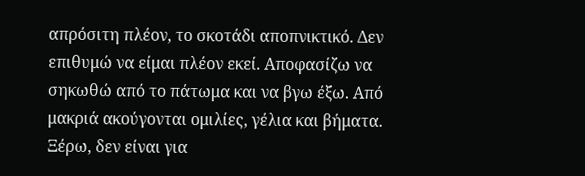απρόσιτη πλέον, το σκοτάδι αποπνικτικό. Δεν επιθυμώ να είμαι πλέον εκεί. Αποφασίζω να σηκωθώ από το πάτωμα και να βγω έξω. Από μακριά ακούγονται ομιλίες, γέλια και βήματα. Ξέρω, δεν είναι για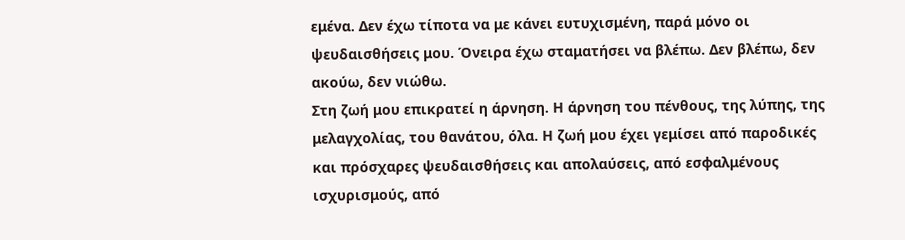εμένα. Δεν έχω τίποτα να με κάνει ευτυχισμένη, παρά μόνο οι ψευδαισθήσεις μου. Όνειρα έχω σταματήσει να βλέπω. Δεν βλέπω, δεν ακούω, δεν νιώθω.
Στη ζωή μου επικρατεί η άρνηση. Η άρνηση του πένθους, της λύπης, της μελαγχολίας, του θανάτου, όλα. Η ζωή μου έχει γεμίσει από παροδικές και πρόσχαρες ψευδαισθήσεις και απολαύσεις, από εσφαλμένους ισχυρισμούς, από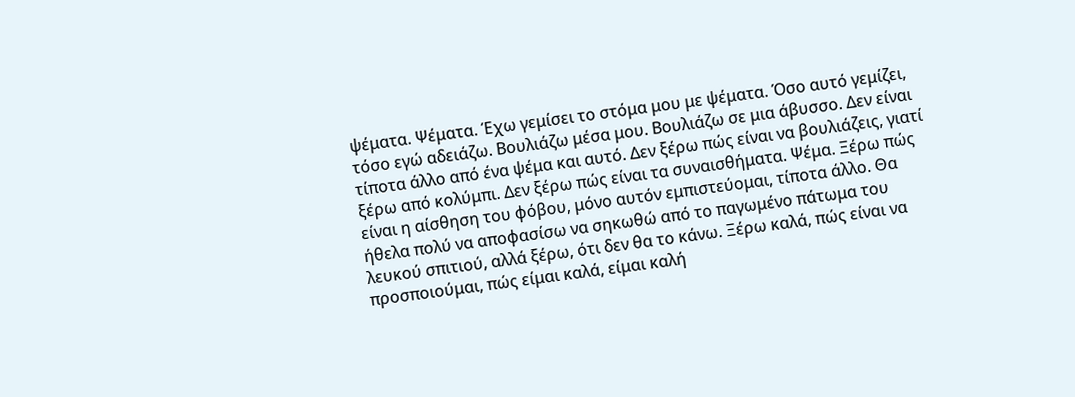ψέματα. Ψέματα. Έχω γεμίσει το στόμα μου με ψέματα. Όσο αυτό γεμίζει, τόσο εγώ αδειάζω. Βουλιάζω μέσα μου. Βουλιάζω σε μια άβυσσο. Δεν είναι τίποτα άλλο από ένα ψέμα και αυτό. Δεν ξέρω πώς είναι να βουλιάζεις, γιατί ξέρω από κολύμπι. Δεν ξέρω πώς είναι τα συναισθήματα. Ψέμα. Ξέρω πώς είναι η αίσθηση του φόβου, μόνο αυτόν εμπιστεύομαι, τίποτα άλλο. Θα ήθελα πολύ να αποφασίσω να σηκωθώ από το παγωμένο πάτωμα του λευκού σπιτιού, αλλά ξέρω, ότι δεν θα το κάνω. Ξέρω καλά, πώς είναι να προσποιούμαι, πώς είμαι καλά, είμαι καλή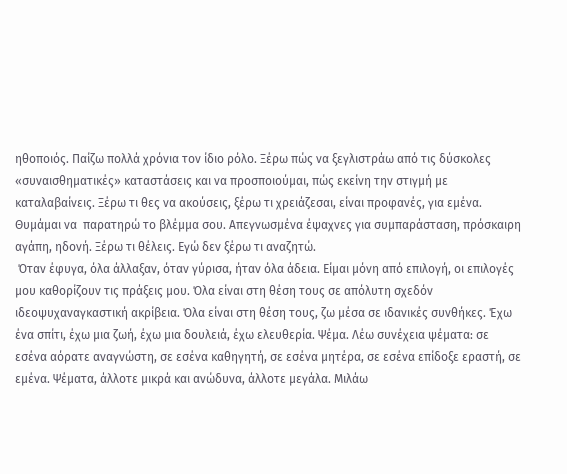ηθοποιός. Παίζω πολλά χρόνια τον ίδιο ρόλο. Ξέρω πώς να ξεγλιστράω από τις δύσκολες «συναισθηματικές» καταστάσεις και να προσποιούμαι, πώς εκείνη την στιγμή με καταλαβαίνεις. Ξέρω τι θες να ακούσεις, ξέρω τι χρειάζεσαι, είναι προφανές, για εμένα. Θυμάμαι να  παρατηρώ το βλέμμα σου. Απεγνωσμένα έψαχνες για συμπαράσταση, πρόσκαιρη αγάπη, ηδονή. Ξέρω τι θέλεις. Εγώ δεν ξέρω τι αναζητώ.
 Όταν έφυγα, όλα άλλαξαν, όταν γύρισα, ήταν όλα άδεια. Είμαι μόνη από επιλογή, οι επιλογές μου καθορίζουν τις πράξεις μου. Όλα είναι στη θέση τους σε απόλυτη σχεδόν ιδεοψυχαναγκαστική ακρίβεια. Όλα είναι στη θέση τους, ζω μέσα σε ιδανικές συνθήκες. Έχω ένα σπίτι, έχω μια ζωή, έχω μια δουλειά, έχω ελευθερία. Ψέμα. Λέω συνέχεια ψέματα: σε εσένα αόρατε αναγνώστη, σε εσένα καθηγητή, σε εσένα μητέρα, σε εσένα επίδοξε εραστή, σε εμένα. Ψέματα, άλλοτε μικρά και ανώδυνα, άλλοτε μεγάλα. Μιλάω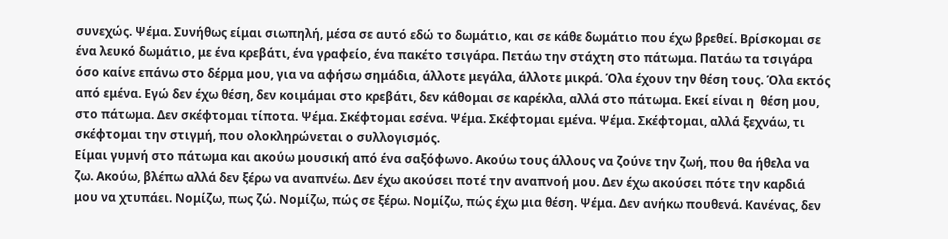συνεχώς. Ψέμα. Συνήθως είμαι σιωπηλή, μέσα σε αυτό εδώ το δωμάτιο, και σε κάθε δωμάτιο που έχω βρεθεί. Βρίσκομαι σε ένα λευκό δωμάτιο, με ένα κρεβάτι, ένα γραφείο, ένα πακέτο τσιγάρα. Πετάω την στάχτη στο πάτωμα. Πατάω τα τσιγάρα όσο καίνε επάνω στο δέρμα μου, για να αφήσω σημάδια, άλλοτε μεγάλα, άλλοτε μικρά. Όλα έχουν την θέση τους. Όλα εκτός από εμένα. Εγώ δεν έχω θέση, δεν κοιμάμαι στο κρεβάτι, δεν κάθομαι σε καρέκλα, αλλά στο πάτωμα. Εκεί είναι η  θέση μου, στο πάτωμα. Δεν σκέφτομαι τίποτα. Ψέμα. Σκέφτομαι εσένα. Ψέμα. Σκέφτομαι εμένα. Ψέμα. Σκέφτομαι, αλλά ξεχνάω, τι σκέφτομαι την στιγμή, που ολοκληρώνεται ο συλλογισμός.
Είμαι γυμνή στο πάτωμα και ακούω μουσική από ένα σαξόφωνο. Ακούω τους άλλους να ζούνε την ζωή, που θα ήθελα να ζω. Ακούω, βλέπω αλλά δεν ξέρω να αναπνέω. Δεν έχω ακούσει ποτέ την αναπνοή μου. Δεν έχω ακούσει πότε την καρδιά μου να χτυπάει. Νομίζω, πως ζώ. Νομίζω, πώς σε ξέρω. Νομίζω, πώς έχω μια θέση. Ψέμα. Δεν ανήκω πουθενά. Κανένας, δεν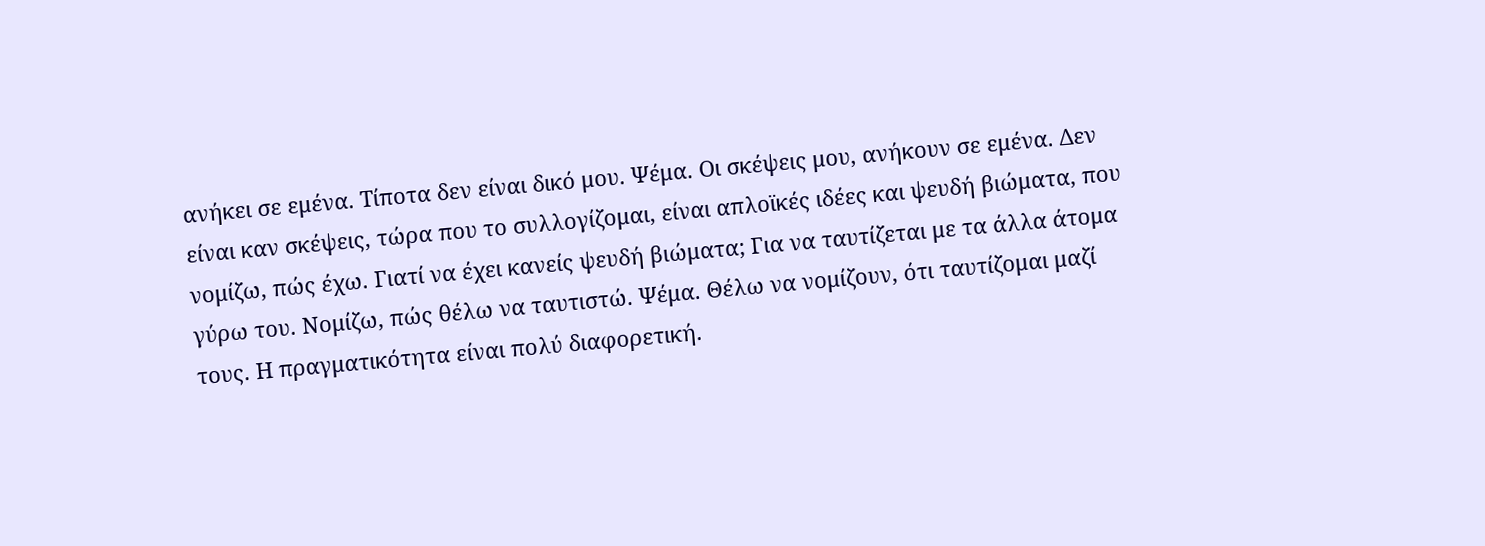ανήκει σε εμένα. Τίποτα δεν είναι δικό μου. Ψέμα. Οι σκέψεις μου, ανήκουν σε εμένα. Δεν είναι καν σκέψεις, τώρα που το συλλογίζομαι, είναι απλοϊκές ιδέες και ψευδή βιώματα, που νομίζω, πώς έχω. Γιατί να έχει κανείς ψευδή βιώματα; Για να ταυτίζεται με τα άλλα άτομα γύρω του. Νομίζω, πώς θέλω να ταυτιστώ. Ψέμα. Θέλω να νομίζουν, ότι ταυτίζομαι μαζί τους. Η πραγματικότητα είναι πολύ διαφορετική.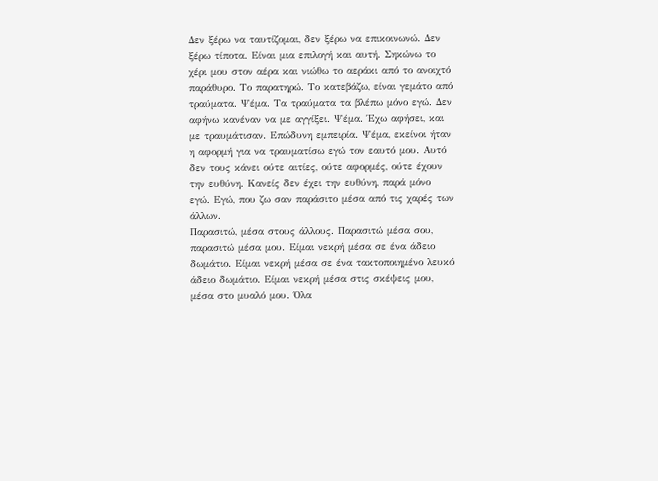Δεν ξέρω να ταυτίζομαι, δεν ξέρω να επικοινωνώ. Δεν ξέρω τίποτα. Είναι μια επιλογή και αυτή. Σηκώνω το χέρι μου στον αέρα και νιώθω το αεράκι από το ανοιχτό παράθυρο. Το παρατηρώ. Το κατεβάζω, είναι γεμάτο από τραύματα. Ψέμα. Τα τραύματα τα βλέπω μόνο εγώ. Δεν αφήνω κανέναν να με αγγίξει. Ψέμα. Έχω αφήσει, και με τραυμάτισαν. Επώδυνη εμπειρία. Ψέμα, εκείνοι ήταν η αφορμή για να τραυματίσω εγώ τον εαυτό μου. Αυτό δεν τους κάνει ούτε αιτίες, ούτε αφορμές, ούτε έχουν την ευθύνη. Κανείς δεν έχει την ευθύνη, παρά μόνο εγώ. Εγώ, που ζω σαν παράσιτο μέσα από τις χαρές των άλλων.
Παρασιτώ, μέσα στους άλλους. Παρασιτώ μέσα σου, παρασιτώ μέσα μου. Είμαι νεκρή μέσα σε ένα άδειο δωμάτιο. Είμαι νεκρή μέσα σε ένα τακτοποιημένο λευκό άδειο δωμάτιο. Είμαι νεκρή μέσα στις σκέψεις μου, μέσα στο μυαλό μου. Όλα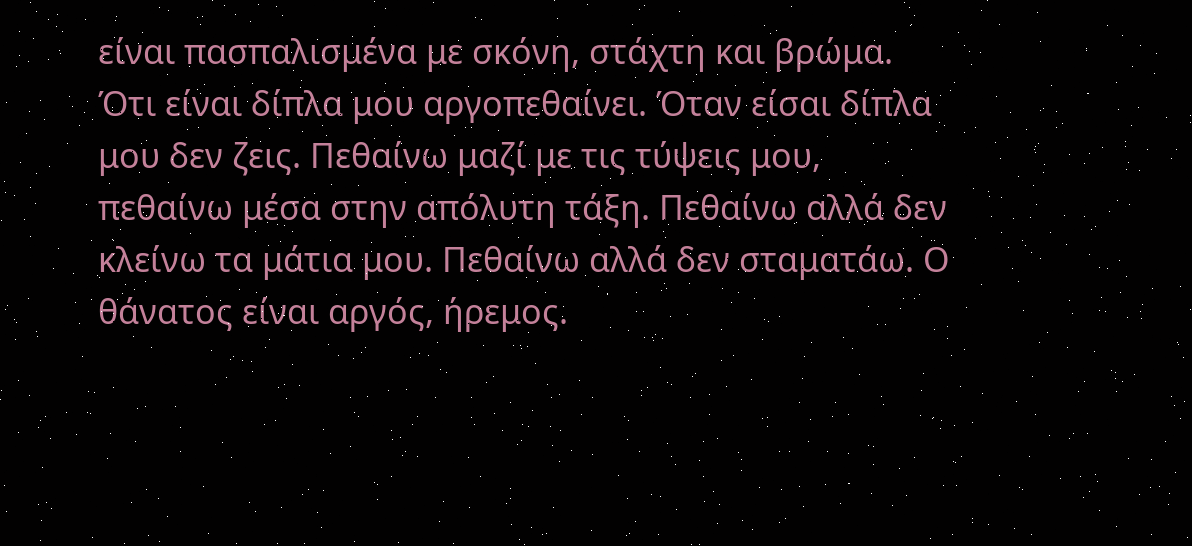είναι πασπαλισμένα με σκόνη, στάχτη και βρώμα. Ότι είναι δίπλα μου αργοπεθαίνει. Όταν είσαι δίπλα μου δεν ζεις. Πεθαίνω μαζί με τις τύψεις μου, πεθαίνω μέσα στην απόλυτη τάξη. Πεθαίνω αλλά δεν κλείνω τα μάτια μου. Πεθαίνω αλλά δεν σταματάω. Ο θάνατος είναι αργός, ήρεμος.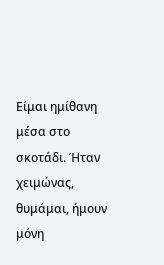Είμαι ημίθανη μέσα στο σκοτάδι. Ήταν χειμώνας, θυμάμαι, ήμουν μόνη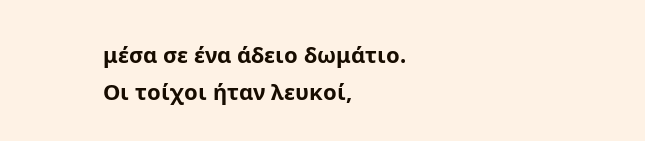μέσα σε ένα άδειο δωμάτιο. Οι τοίχοι ήταν λευκοί,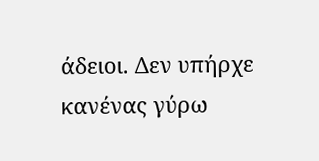άδειοι. Δεν υπήρχε κανένας γύρω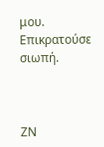μου. Επικρατούσε σιωπή.



ΖΝ